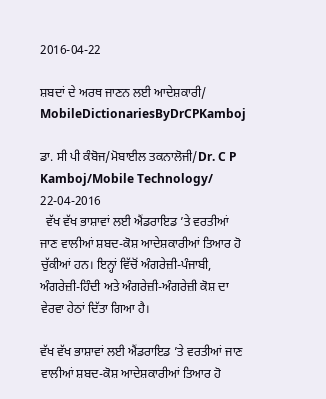2016-04-22

ਸ਼ਬਦਾਂ ਦੇ ਅਰਥ ਜਾਣਨ ਲਈ ਆਦੇਸ਼ਕਾਰੀ/ MobileDictionariesByDrCPKamboj

ਡਾ. ਸੀ ਪੀ ਕੰਬੋਜ/ਮੋਬਾਈਲ ਤਕਨਾਲੋਜੀ/Dr. C P Kamboj/Mobile Technology/ 22-04-2016
  ਵੱਖ ਵੱਖ ਭਾਸ਼ਾਵਾਂ ਲਈ ਐਂਡਰਾਇਡ ’ਤੇ ਵਰਤੀਆਂ ਜਾਣ ਵਾਲੀਆਂ ਸ਼ਬਦ-ਕੋਸ਼ ਆਦੇਸ਼ਕਾਰੀਆਂ ਤਿਆਰ ਹੋ ਚੁੱਕੀਆਂ ਹਨ। ਇਨ੍ਹਾਂ ਵਿੱਚੋਂ ਅੰਗਰੇਜ਼ੀ-ਪੰਜਾਬੀ, ਅੰਗਰੇਜ਼ੀ-ਹਿੰਦੀ ਅਤੇ ਅੰਗਰੇਜ਼ੀ-ਅੰਗਰੇਜ਼ੀ ਕੋਸ਼ ਦਾ ਵੇਰਵਾ ਹੇਠਾਂ ਦਿੱਤਾ ਗਿਆ ਹੈ।

ਵੱਖ ਵੱਖ ਭਾਸ਼ਾਵਾਂ ਲਈ ਐਂਡਰਾਇਡ ’ਤੇ ਵਰਤੀਆਂ ਜਾਣ ਵਾਲੀਆਂ ਸ਼ਬਦ-ਕੋਸ਼ ਆਦੇਸ਼ਕਾਰੀਆਂ ਤਿਆਰ ਹੋ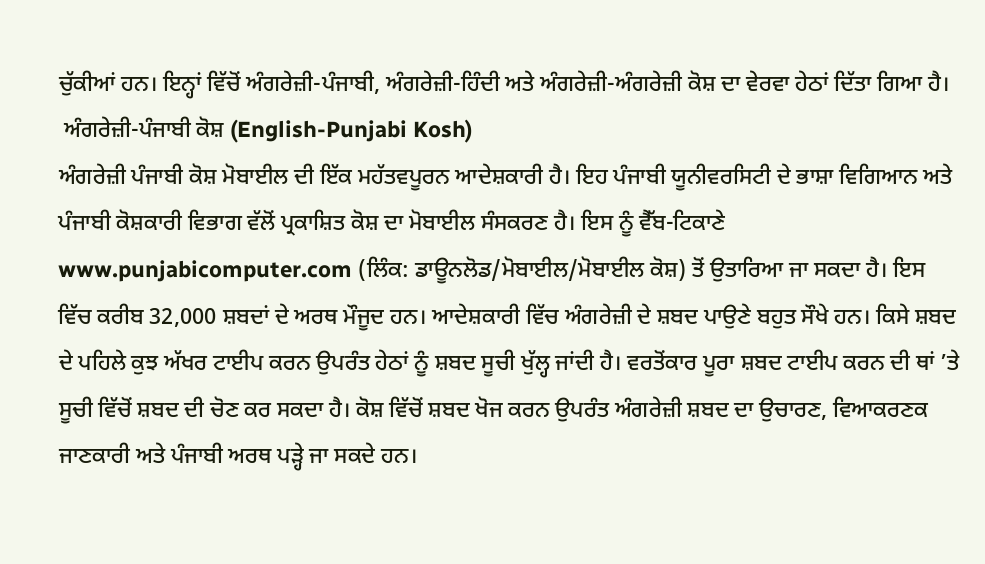ਚੁੱਕੀਆਂ ਹਨ। ਇਨ੍ਹਾਂ ਵਿੱਚੋਂ ਅੰਗਰੇਜ਼ੀ-ਪੰਜਾਬੀ, ਅੰਗਰੇਜ਼ੀ-ਹਿੰਦੀ ਅਤੇ ਅੰਗਰੇਜ਼ੀ-ਅੰਗਰੇਜ਼ੀ ਕੋਸ਼ ਦਾ ਵੇਰਵਾ ਹੇਠਾਂ ਦਿੱਤਾ ਗਿਆ ਹੈ।
 ਅੰਗਰੇਜ਼ੀ-ਪੰਜਾਬੀ ਕੋਸ਼ (English-Punjabi Kosh)
ਅੰਗਰੇਜ਼ੀ ਪੰਜਾਬੀ ਕੋਸ਼ ਮੋਬਾਈਲ ਦੀ ਇੱਕ ਮਹੱਤਵਪੂਰਨ ਆਦੇਸ਼ਕਾਰੀ ਹੈ। ਇਹ ਪੰਜਾਬੀ ਯੂਨੀਵਰਸਿਟੀ ਦੇ ਭਾਸ਼ਾ ਵਿਗਿਆਨ ਅਤੇ ਪੰਜਾਬੀ ਕੋਸ਼ਕਾਰੀ ਵਿਭਾਗ ਵੱਲੋਂ ਪ੍ਰਕਾਸ਼ਿਤ ਕੋਸ਼ ਦਾ ਮੋਬਾਈਲ ਸੰਸਕਰਣ ਹੈ। ਇਸ ਨੂੰ ਵੈੱਬ-ਟਿਕਾਣੇ www.punjabicomputer.com (ਲਿੰਕ: ਡਾਊਨਲੋਡ/ਮੋਬਾਈਲ/ਮੋਬਾਈਲ ਕੋਸ਼) ਤੋਂ ਉਤਾਰਿਆ ਜਾ ਸਕਦਾ ਹੈ। ਇਸ ਵਿੱਚ ਕਰੀਬ 32,000 ਸ਼ਬਦਾਂ ਦੇ ਅਰਥ ਮੌਜੂਦ ਹਨ। ਆਦੇਸ਼ਕਾਰੀ ਵਿੱਚ ਅੰਗਰੇਜ਼ੀ ਦੇ ਸ਼ਬਦ ਪਾਉਣੇ ਬਹੁਤ ਸੌਖੇ ਹਨ। ਕਿਸੇ ਸ਼ਬਦ ਦੇ ਪਹਿਲੇ ਕੁਝ ਅੱਖਰ ਟਾਈਪ ਕਰਨ ਉਪਰੰਤ ਹੇਠਾਂ ਨੂੰ ਸ਼ਬਦ ਸੂਚੀ ਖੁੱਲ੍ਹ ਜਾਂਦੀ ਹੈ। ਵਰਤੋਂਕਾਰ ਪੂਰਾ ਸ਼ਬਦ ਟਾਈਪ ਕਰਨ ਦੀ ਥਾਂ ’ਤੇ ਸੂਚੀ ਵਿੱਚੋਂ ਸ਼ਬਦ ਦੀ ਚੋਣ ਕਰ ਸਕਦਾ ਹੈ। ਕੋਸ਼ ਵਿੱਚੋਂ ਸ਼ਬਦ ਖੋਜ ਕਰਨ ਉਪਰੰਤ ਅੰਗਰੇਜ਼ੀ ਸ਼ਬਦ ਦਾ ਉਚਾਰਣ, ਵਿਆਕਰਣਕ ਜਾਣਕਾਰੀ ਅਤੇ ਪੰਜਾਬੀ ਅਰਥ ਪੜ੍ਹੇ ਜਾ ਸਕਦੇ ਹਨ।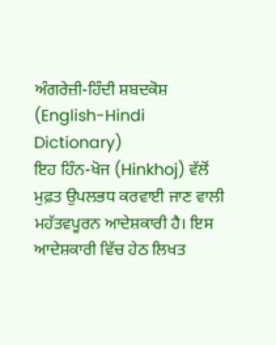ਅੰਗਰੇਜ਼ੀ-ਹਿੰਦੀ ਸ਼ਬਦਕੋਸ਼ (English-Hindi Dictionary)
ਇਹ ਹਿੰਨ-ਖੋਜ (Hinkhoj) ਵੱਲੋਂ ਮੁਫ਼ਤ ਉਪਲਭਧ ਕਰਵਾਈ ਜਾਣ ਵਾਲੀ ਮਹੱਤਵਪੂਰਨ ਆਦੇਸ਼ਕਾਰੀ ਹੈ। ਇਸ ਆਦੇਸ਼ਕਾਰੀ ਵਿੱਚ ਹੇਠ ਲਿਖਤ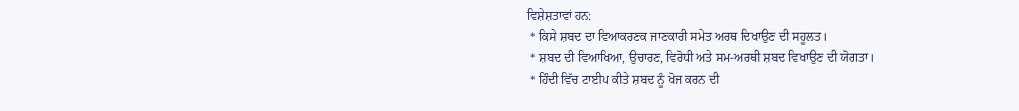ਵਿਸ਼ੇਸ਼ਤਾਵਾਂ ਹਨ:
 * ਕਿਸੇ ਸ਼ਬਦ ਦਾ ਵਿਆਕਰਣਕ ਜਾਣਕਾਰੀ ਸਮੇਤ ਅਰਥ ਦਿਖਾਉਣ ਦੀ ਸਹੂਲਤ।
 * ਸ਼ਬਦ ਦੀ ਵਿਆਖਿਆ, ਉਚਾਰਣ, ਵਿਰੋਧੀ ਅਤੇ ਸਮ-ਅਰਥੀ ਸ਼ਬਦ ਵਿਖਾਉਣ ਦੀ ਯੋਗਤਾ।
 * ਹਿੰਦੀ ਵਿੱਚ ਟਾਈਪ ਕੀਤੇ ਸ਼ਬਦ ਨੂੰ ਖੋਜ ਕਰਨ ਦੀ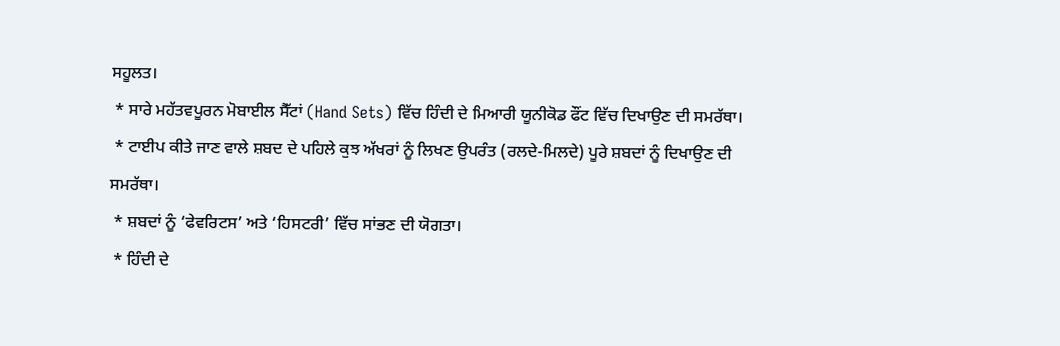ਸਹੂਲਤ।
 * ਸਾਰੇ ਮਹੱਤਵਪੂਰਨ ਮੋਬਾਈਲ ਸੈੱਟਾਂ (Hand Sets) ਵਿੱਚ ਹਿੰਦੀ ਦੇ ਮਿਆਰੀ ਯੂਨੀਕੋਡ ਫੌਂਟ ਵਿੱਚ ਦਿਖਾਉਣ ਦੀ ਸਮਰੱਥਾ।
 * ਟਾਈਪ ਕੀਤੇ ਜਾਣ ਵਾਲੇ ਸ਼ਬਦ ਦੇ ਪਹਿਲੇ ਕੁਝ ਅੱਖਰਾਂ ਨੂੰ ਲਿਖਣ ਉਪਰੰਤ (ਰਲਦੇ-ਮਿਲਦੇ) ਪੂਰੇ ਸ਼ਬਦਾਂ ਨੂੰ ਦਿਖਾਉਣ ਦੀ ਸਮਰੱਥਾ।
 * ਸ਼ਬਦਾਂ ਨੂੰ ‘ਫੇਵਰਿਟਸ’ ਅਤੇ ‘ਹਿਸਟਰੀ’ ਵਿੱਚ ਸਾਂਭਣ ਦੀ ਯੋਗਤਾ।
 * ਹਿੰਦੀ ਦੇ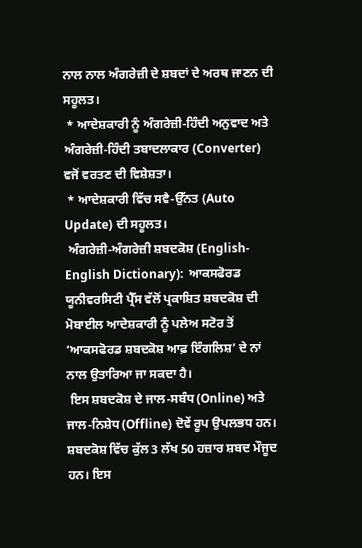ਨਾਲ ਨਾਲ ਅੰਗਰੇਜ਼ੀ ਦੇ ਸ਼ਬਦਾਂ ਦੇ ਅਰਥ ਜਾਣਨ ਦੀ ਸਹੂਲਤ।
 * ਆਦੇਸ਼ਕਾਰੀ ਨੂੰ ਅੰਗਰੇਜ਼ੀ-ਹਿੰਦੀ ਅਨੁਵਾਦ ਅਤੇ ਅੰਗਰੇਜ਼ੀ-ਹਿੰਦੀ ਤਬਾਦਲਾਕਾਰ (Converter) ਵਜੋਂ ਵਰਤਣ ਦੀ ਵਿਸ਼ੇਸ਼ਤਾ।
 * ਆਦੇਸ਼ਕਾਰੀ ਵਿੱਚ ਸਵੈ-ਉੱਨਤ (Auto Update) ਦੀ ਸਹੂਲਤ।
 ਅੰਗਰੇਜ਼ੀ-ਅੰਗਰੇਜ਼ੀ ਸ਼ਬਦਕੋਸ਼ (English-English Dictionary):  ਆਕਸਫੋਰਡ ਯੂਨੀਵਰਸਿਟੀ ਪ੍ਰੈੱਸ ਵੱਲੋਂ ਪ੍ਰਕਾਸ਼ਿਤ ਸ਼ਬਦਕੋਸ਼ ਦੀ ਮੋਬਾਈਲ ਆਦੇਸ਼ਕਾਰੀ ਨੂੰ ਪਲੇਅ ਸਟੋਰ ਤੋਂ ‘ਆਕਸਫੋਰਡ ਸ਼ਬਦਕੋਸ਼ ਆਫ਼ ਇੰਗਲਿਸ਼’ ਦੇ ਨਾਂ ਨਾਲ ਉਤਾਰਿਆ ਜਾ ਸਕਦਾ ਹੈ।
 ਇਸ ਸ਼ਬਦਕੋਸ਼ ਦੇ ਜਾਲ-ਸਬੰਧ (Online) ਅਤੇ ਜਾਲ-ਨਿਸ਼ੇਧ (Offline) ਦੋਵੇਂ ਰੂਪ ਉਪਲਭਧ ਹਨ। ਸ਼ਬਦਕੋਸ਼ ਵਿੱਚ ਕੁੱਲ 3 ਲੱਖ 50 ਹਜ਼ਾਰ ਸ਼ਬਦ ਮੌਜੂਦ ਹਨ। ਇਸ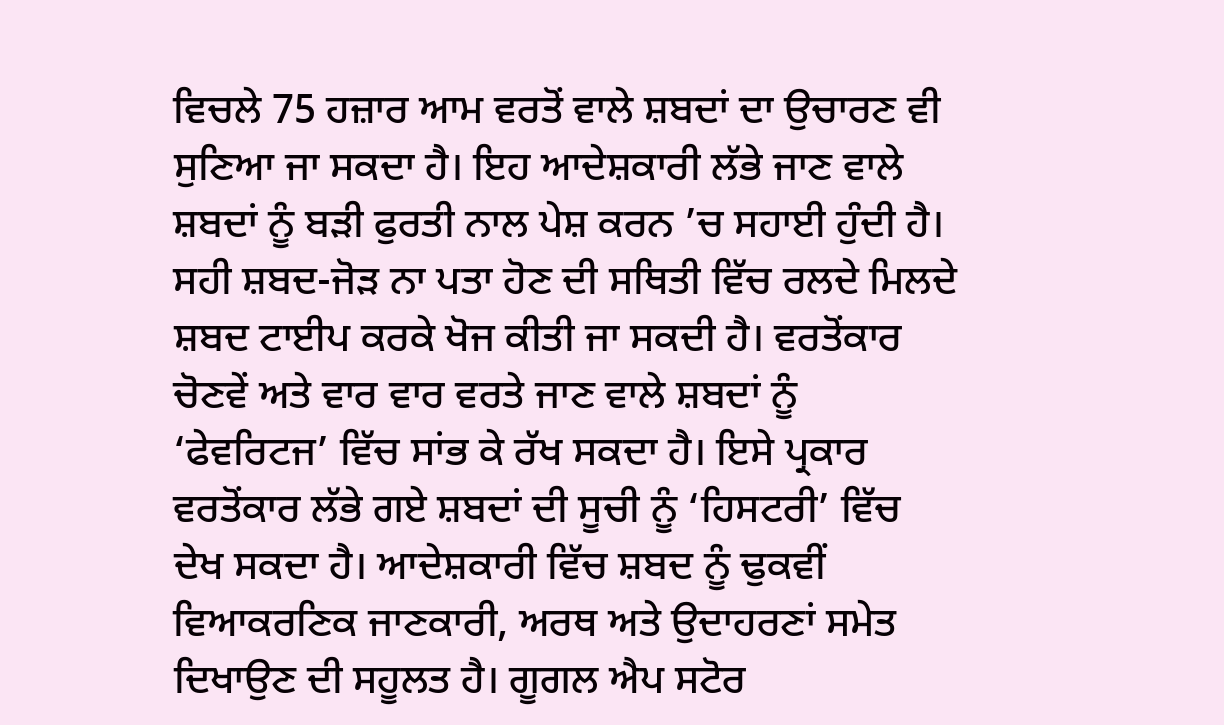ਵਿਚਲੇ 75 ਹਜ਼ਾਰ ਆਮ ਵਰਤੋਂ ਵਾਲੇ ਸ਼ਬਦਾਂ ਦਾ ਉਚਾਰਣ ਵੀ ਸੁਣਿਆ ਜਾ ਸਕਦਾ ਹੈ। ਇਹ ਆਦੇਸ਼ਕਾਰੀ ਲੱਭੇ ਜਾਣ ਵਾਲੇ ਸ਼ਬਦਾਂ ਨੂੰ ਬੜੀ ਫੁਰਤੀ ਨਾਲ ਪੇਸ਼ ਕਰਨ ’ਚ ਸਹਾਈ ਹੁੰਦੀ ਹੈ। ਸਹੀ ਸ਼ਬਦ-ਜੋੜ ਨਾ ਪਤਾ ਹੋਣ ਦੀ ਸਥਿਤੀ ਵਿੱਚ ਰਲਦੇ ਮਿਲਦੇ ਸ਼ਬਦ ਟਾਈਪ ਕਰਕੇ ਖੋਜ ਕੀਤੀ ਜਾ ਸਕਦੀ ਹੈ। ਵਰਤੋਂਕਾਰ ਚੋਣਵੇਂ ਅਤੇ ਵਾਰ ਵਾਰ ਵਰਤੇ ਜਾਣ ਵਾਲੇ ਸ਼ਬਦਾਂ ਨੂੰ ‘ਫੇਵਰਿਟਜ’ ਵਿੱਚ ਸਾਂਭ ਕੇ ਰੱਖ ਸਕਦਾ ਹੈ। ਇਸੇ ਪ੍ਰਕਾਰ ਵਰਤੋਂਕਾਰ ਲੱਭੇ ਗਏ ਸ਼ਬਦਾਂ ਦੀ ਸੂਚੀ ਨੂੰ ‘ਹਿਸਟਰੀ’ ਵਿੱਚ ਦੇਖ ਸਕਦਾ ਹੈ। ਆਦੇਸ਼ਕਾਰੀ ਵਿੱਚ ਸ਼ਬਦ ਨੂੰ ਢੁਕਵੀਂ ਵਿਆਕਰਣਿਕ ਜਾਣਕਾਰੀ, ਅਰਥ ਅਤੇ ਉਦਾਹਰਣਾਂ ਸਮੇਤ ਦਿਖਾਉਣ ਦੀ ਸਹੂਲਤ ਹੈ। ਗੂਗਲ ਐਪ ਸਟੋਰ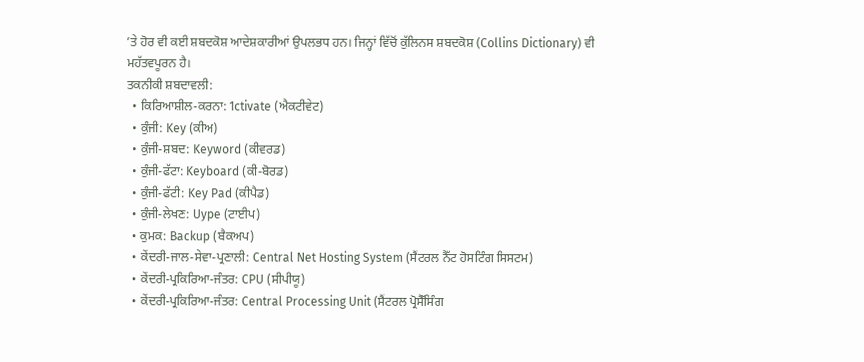’ਤੇ ਹੋਰ ਵੀ ਕਈ ਸ਼ਬਦਕੋਸ਼ ਆਦੇਸ਼ਕਾਰੀਆਂ ਉਪਲਭਧ ਹਨ। ਜਿਨ੍ਹਾਂ ਵਿੱਚੋਂ ਕੁੱਲਿਨਸ ਸ਼ਬਦਕੋਸ਼ (Collins Dictionary) ਵੀ ਮਹੱਤਵਪੂਰਨ ਹੈ।
ਤਕਨੀਕੀ ਸ਼ਬਦਾਵਲੀ:
  • ਕਿਰਿਆਸ਼ੀਲ-ਕਰਨਾ: 1ctivate (ਐਕਟੀਵੇਟ)
  • ਕੁੰਜੀ: Key (ਕੀਅ)
  • ਕੁੰਜੀ-ਸ਼ਬਦ: Keyword (ਕੀਵਰਡ)
  • ਕੁੰਜੀ-ਫੱਟਾ: Keyboard (ਕੀ-ਬੋਰਡ)
  • ਕੁੰਜੀ-ਫੱਟੀ: Key Pad (ਕੀਪੈਡ)
  • ਕੁੰਜੀ-ਲੇਖਣ: Uype (ਟਾਈਪ)
  • ਕੁਮਕ: Backup (ਬੈਕਅਪ)
  • ਕੇਂਦਰੀ-ਜਾਲ-ਸੇਵਾ-ਪ੍ਰਣਾਲੀ: Central Net Hosting System (ਸੈਂਟਰਲ ਨੈੱਟ ਹੋਸਟਿੰਗ ਸਿਸਟਮ)
  • ਕੇਂਦਰੀ-ਪ੍ਰਕਿਰਿਆ-ਜੰਤਰ: CPU (ਸੀਪੀਯੂ)
  • ਕੇਂਦਰੀ-ਪ੍ਰਕਿਰਿਆ-ਜੰਤਰ: Central Processing Unit (ਸੈਂਟਰਲ ਪ੍ਰੋਸੈੱਸਿੰਗ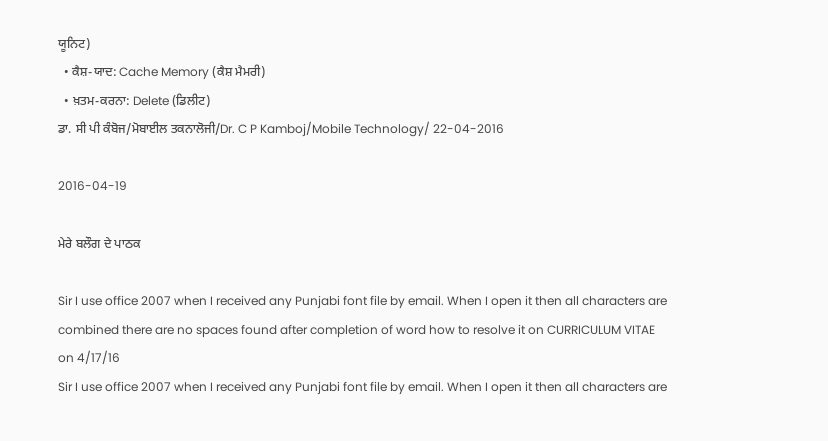ਯੂਨਿਟ)
  • ਕੈਸ਼-ਯਾਦ: Cache Memory (ਕੈਸ਼ ਮੈਮਰੀ)
  • ਖ਼ਤਮ-ਕਰਨਾ: Delete (ਡਿਲੀਟ)
ਡਾ. ਸੀ ਪੀ ਕੰਬੋਜ/ਮੋਬਾਈਲ ਤਕਨਾਲੋਜੀ/Dr. C P Kamboj/Mobile Technology/ 22-04-2016

2016-04-19

ਮੇਰੇ ਬਲੌਗ ਦੇ ਪਾਠਕ

Sir I use office 2007 when I received any Punjabi font file by email. When I open it then all characters are combined there are no spaces found after completion of word how to resolve it on CURRICULUM VITAE
on 4/17/16
Sir I use office 2007 when I received any Punjabi font file by email. When I open it then all characters are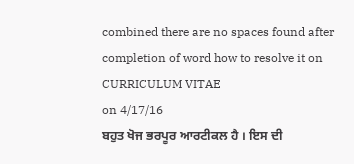combined there are no spaces found after completion of word how to resolve it on CURRICULUM VITAE
on 4/17/16
ਬਹੁਤ ਖੋਜ ਭਰਪੂਰ ਆਰਟੀਕਲ ਹੈ । ਇਸ ਦੀ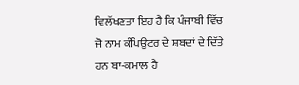ਵਿਲੱਖਣਤਾ ਇਹ ਹੈ ਕਿ ਪੰਜਾਬੀ ਵਿੱਚ ਜੋ ਨਾਮ ਕੰਪਿਉਟਰ ਦੇ ਸ਼ਬਦਾਂ ਦੇ ਦਿੱਤੇ ਹਨ ਬਾ-ਕਮਾਲ ਹੈ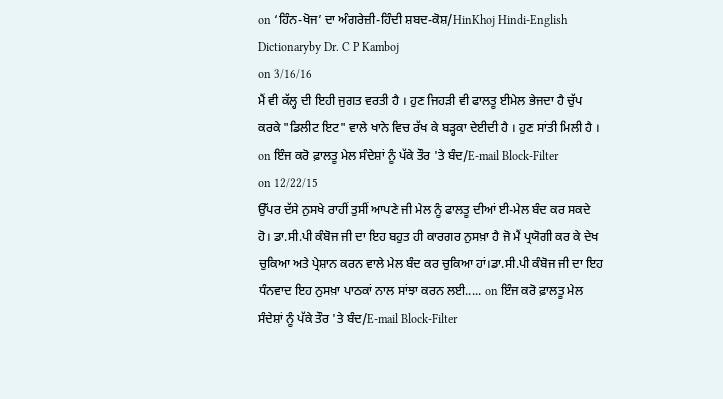on ‘ਹਿੰਨ-ਖੋਜ’ ਦਾ ਅੰਗਰੇਜ਼ੀ-ਹਿੰਦੀ ਸ਼ਬਦ-ਕੋਸ਼/HinKhoj Hindi-English Dictionaryby Dr. C P Kamboj
on 3/16/16
ਮੈਂ ਵੀ ਕੱਲ੍ਹ ਦੀ ਇਹੀ ਜੁਗਤ ਵਰਤੀ ਹੈ । ਹੁਣ ਜਿਹੜੀ ਵੀ ਫਾਲਤੂ ਈਮੇਲ ਭੇਜਦਾ ਹੈ ਚੁੱਪ ਕਰਕੇ "ਡਿਲੀਟ ਇਟ" ਵਾਲੇ ਖਾਨੇ ਵਿਚ ਰੱਖ ਕੇ ਬੜ੍ਹਕਾ ਦੇਈਦੀ ਹੈ । ਹੁਣ ਸਾਂਤੀ ਮਿਲੀ ਹੈ । on ਇੰਜ ਕਰੋ ਫ਼ਾਲਤੂ ਮੇਲ ਸੰਦੇਸ਼ਾਂ ਨੂੰ ਪੱਕੇ ਤੌਰ 'ਤੇ ਬੰਦ/E-mail Block-Filter
on 12/22/15
ਉੱਪਰ ਦੱਸੇ ਨੁਸਖੇ ਰਾਹੀਂ ਤੁਸੀਂ ਆਪਣੇ ਜੀ ਮੇਲ ਨੂੰ ਫਾਲਤੂ ਦੀਆਂ ਈ-ਮੇਲ ਬੰਦ ਕਰ ਸਕਦੇ ਹੋ। ਡਾ.ਸੀ.ਪੀ ਕੰਬੋਜ ਜੀ ਦਾ ਇਹ ਬਹੁਤ ਹੀ ਕਾਰਗਰ ਨੁਸਖ਼ਾ ਹੈ ਜੋ ਮੈਂ ਪ੍ਰਯੋਗੀ ਕਰ ਕੇ ਦੇਖ ਚੁਕਿਆ ਅਤੇ ਪ੍ਰੇਸ਼ਾਨ ਕਰਨ ਵਾਲੇ ਮੇਲ ਬੰਦ ਕਰ ਚੁਕਿਆ ਹਾਂ।ਡਾ.ਸੀ.ਪੀ ਕੰਬੋਜ ਜੀ ਦਾ ਇਹ ਧੰਨਵਾਦ ਇਹ ਨੁਸਖ਼ਾ ਪਾਠਕਾਂ ਨਾਲ ਸਾਂਝਾ ਕਰਨ ਲਈ..... on ਇੰਜ ਕਰੋ ਫ਼ਾਲਤੂ ਮੇਲ ਸੰਦੇਸ਼ਾਂ ਨੂੰ ਪੱਕੇ ਤੌਰ 'ਤੇ ਬੰਦ/E-mail Block-Filter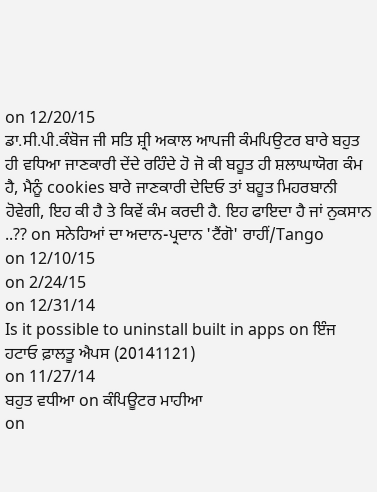on 12/20/15
ਡਾ.ਸੀ.ਪੀ.ਕੰਬੋਜ ਜੀ ਸਤਿ ਸ਼੍ਰੀ ਅਕਾਲ ਆਪਜੀ ਕੰਮਪਿਉਟਰ ਬਾਰੇ ਬਹੁਤ ਹੀ ਵਧਿਆ ਜਾਣਕਾਰੀ ਦੇਂਦੇ ਰਹਿੰਦੇ ਹੋ ਜੋ ਕੀ ਬਹੂਤ ਹੀ ਸ਼ਲਾਘਾਯੋਗ ਕੰਮ ਹੈ, ਮੈਨੂੰ cookies ਬਾਰੇ ਜਾਣਕਾਰੀ ਦੇਦਿਓ ਤਾਂ ਬਹੂਤ ਮਿਹਰਬਾਨੀ ਹੋਵੇਗੀ, ਇਹ ਕੀ ਹੈ ਤੇ ਕਿਵੇਂ ਕੰਮ ਕਰਦੀ ਹੈ. ਇਹ ਫਾਇਦਾ ਹੈ ਜਾਂ ਨੁਕਸਾਨ ..?? on ਸਨੇਹਿਆਂ ਦਾ ਅਦਾਨ-ਪ੍ਰਦਾਨ 'ਟੈਂਗੋ' ਰਾਹੀਂ/Tango
on 12/10/15
on 2/24/15
on 12/31/14
Is it possible to uninstall built in apps on ਇੰਜ ਹਟਾਓ ਫ਼ਾਲਤੂ ਐਪਸ (20141121)
on 11/27/14
ਬਹੁਤ ਵਧੀਆ on ਕੰਪਿਊਟਰ ਮਾਹੀਆ
on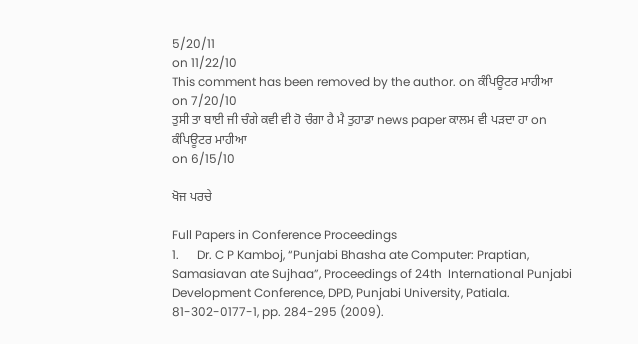5/20/11
on 11/22/10
This comment has been removed by the author. on ਕੰਪਿਊਟਰ ਮਾਹੀਆ
on 7/20/10
ਤੁਸੀ ਤਾ ਬਾਈ ਜੀ ਚੰਗੇ ਕਵੀ ਵੀ ਹੋ ਚੰਗਾ ਹੈ ਮੈ ਤੁਹਾਡਾ news paper ਕਾਲਮ ਵੀ ਪੜਦਾ ਹਾ on ਕੰਪਿਊਟਰ ਮਾਹੀਆ
on 6/15/10

ਖੋਜ ਪਰਚੇ

Full Papers in Conference Proceedings
1.      Dr. C P Kamboj, “Punjabi Bhasha ate Computer: Praptian, Samasiavan ate Sujhaa”, Proceedings of 24th  International Punjabi Development Conference, DPD, Punjabi University, Patiala. 81-302-0177-1, pp. 284-295 (2009).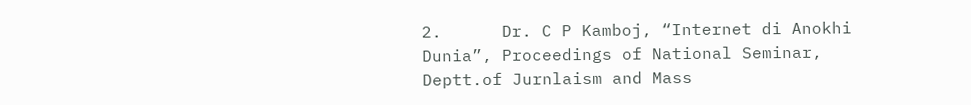2.      Dr. C P Kamboj, “Internet di Anokhi Dunia”, Proceedings of National Seminar, Deptt.of Jurnlaism and Mass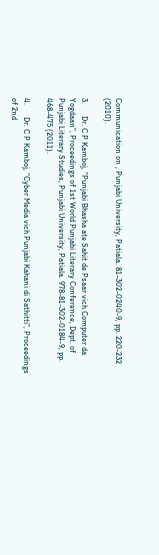Communication on , Punjabi University, Patiala. 81-302-0240-9, pp. 220-232 (2010).

3.      Dr. C P Kamboj, “Punjabi Bhasha ate Sahit de Psaar vich Computer da Yogdaan”, Proceedings of 1st World Punjabi Literary Conference, Dept. of Punjabi Literary Studies, Punjabi University, Patiala. 978-81-302-0184-9, pp. 468-475 (2011).

4.      Dr. C P Kamboj, “Cyber Media vich Punjabi Kahani di Sathitti”, Proceedings of 2nd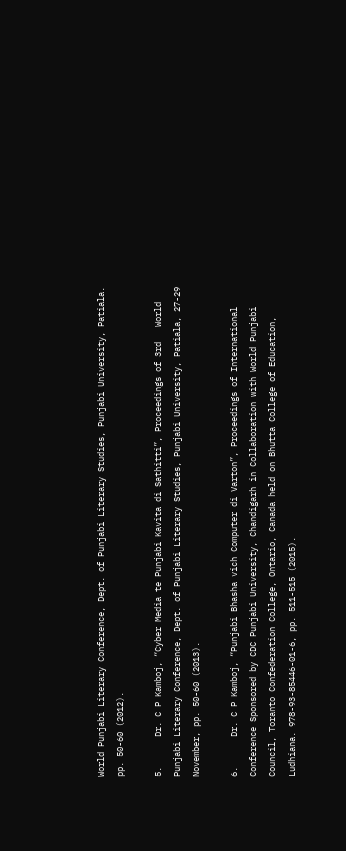World Punjabi Literary Conference, Dept. of Punjabi Literary Studies, Punjabi University, Patiala. pp. 50-60 (2012).

5.      Dr. C P Kamboj, “Cyber Media te Punjabi Kavita di Sathitti”, Proceedings of 3rd   World Punjabi Literary Conference, Dept. of Punjabi Literary Studies, Punjabi University, Patiala, 27-29 November, pp. 50-60 (2013).

6.      Dr. C P Kamboj, “Punjabi Bhasha vich Computer di Varton”, Proceedings of International Conference Sponsored by CDC Punjabi University, Chandigarh in Collaboration with World Punjabi Council, Toranto Confederation College, Ontario, Canada held on Bhutta College of Education, Ludhiana. 978-93-85446-01-6, pp. 511-515 (2015).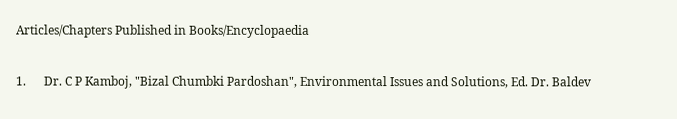Articles/Chapters Published in Books/Encyclopaedia

1.      Dr. C P Kamboj, "Bizal Chumbki Pardoshan", Environmental Issues and Solutions, Ed. Dr. Baldev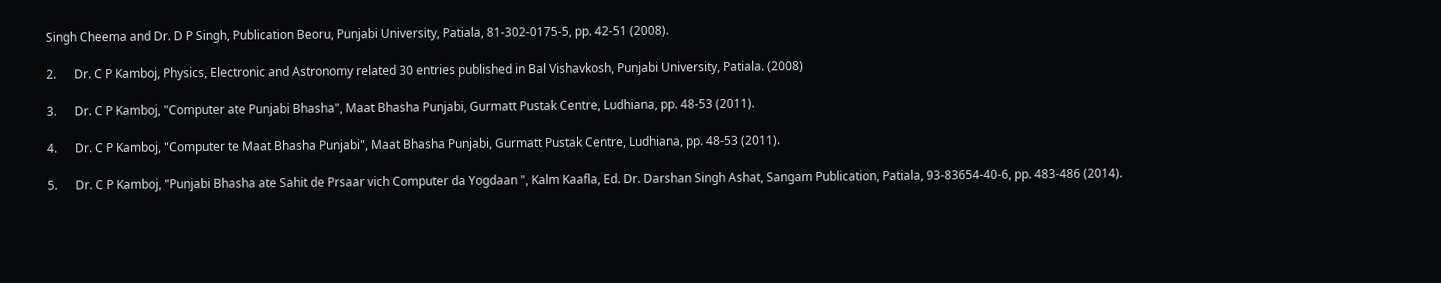Singh Cheema and Dr. D P Singh, Publication Beoru, Punjabi University, Patiala, 81-302-0175-5, pp. 42-51 (2008).

2.      Dr. C P Kamboj, Physics, Electronic and Astronomy related 30 entries published in Bal Vishavkosh, Punjabi University, Patiala. (2008)

3.      Dr. C P Kamboj, "Computer ate Punjabi Bhasha", Maat Bhasha Punjabi, Gurmatt Pustak Centre, Ludhiana, pp. 48-53 (2011).

4.      Dr. C P Kamboj, "Computer te Maat Bhasha Punjabi", Maat Bhasha Punjabi, Gurmatt Pustak Centre, Ludhiana, pp. 48-53 (2011).

5.      Dr. C P Kamboj, "Punjabi Bhasha ate Sahit de Prsaar vich Computer da Yogdaan ", Kalm Kaafla, Ed. Dr. Darshan Singh Ashat, Sangam Publication, Patiala, 93-83654-40-6, pp. 483-486 (2014).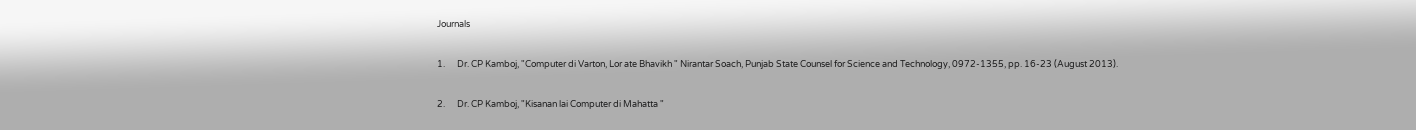Journals

1.      Dr. CP Kamboj, "Computer di Varton, Lor ate Bhavikh " Nirantar Soach, Punjab State Counsel for Science and Technology, 0972-1355, pp. 16-23 (August 2013).

2.      Dr. CP Kamboj, "Kisanan lai Computer di Mahatta "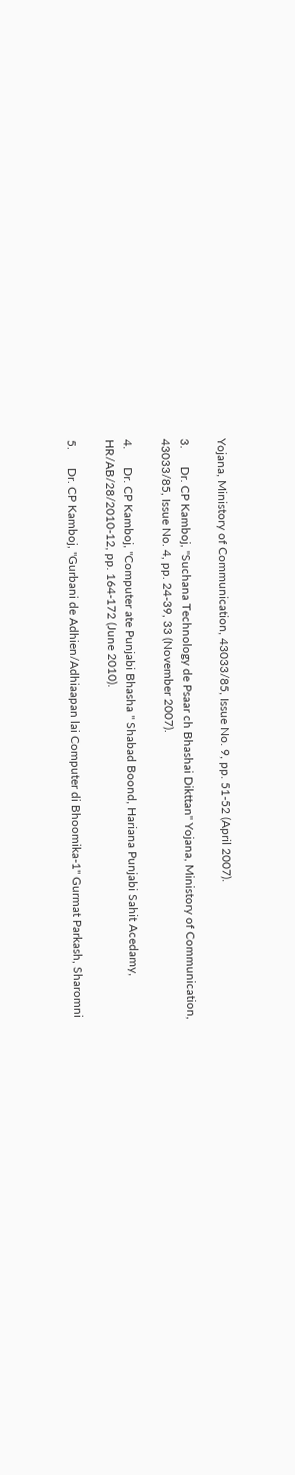Yojana, Ministory of Communication, 43033/85, Issue No. 9, pp. 51-52 (April 2007).

3.      Dr. CP Kamboj, "Suchana Technology de Psaar ch Bhashai Dikttan" Yojana, Ministory of Communication, 43033/85, Issue No. 4, pp. 24-39, 33 (November 2007).

4.      Dr. CP Kamboj, "Computer ate Punjabi Bhasha " Shabad Boond, Hariana Punjabi Sahit Acedamy, HR/AB/28/2010-12, pp. 164-172 (June 2010).

5.      Dr. CP Kamboj, "Gurbani de Adhien/Adhiaapan lai Computer di Bhoomika-1" Gurmat Parkash, Sharomni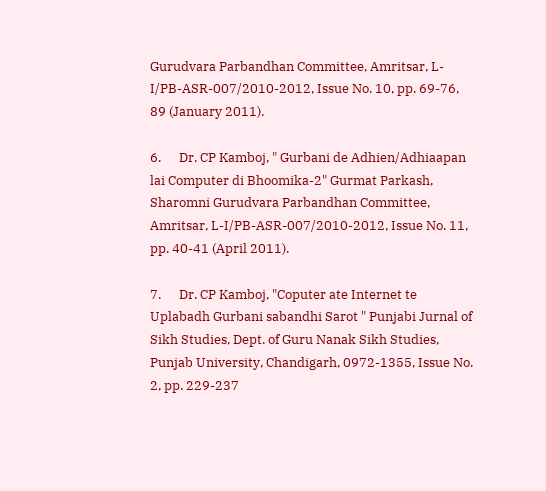Gurudvara Parbandhan Committee, Amritsar, L-I/PB-ASR-007/2010-2012, Issue No. 10, pp. 69-76, 89 (January 2011).

6.      Dr. CP Kamboj, " Gurbani de Adhien/Adhiaapan lai Computer di Bhoomika-2" Gurmat Parkash, Sharomni Gurudvara Parbandhan Committee, Amritsar, L-I/PB-ASR-007/2010-2012, Issue No. 11, pp. 40-41 (April 2011).

7.      Dr. CP Kamboj, "Coputer ate Internet te Uplabadh Gurbani sabandhi Sarot " Punjabi Jurnal of Sikh Studies, Dept. of Guru Nanak Sikh Studies, Punjab University, Chandigarh, 0972-1355, Issue No. 2, pp. 229-237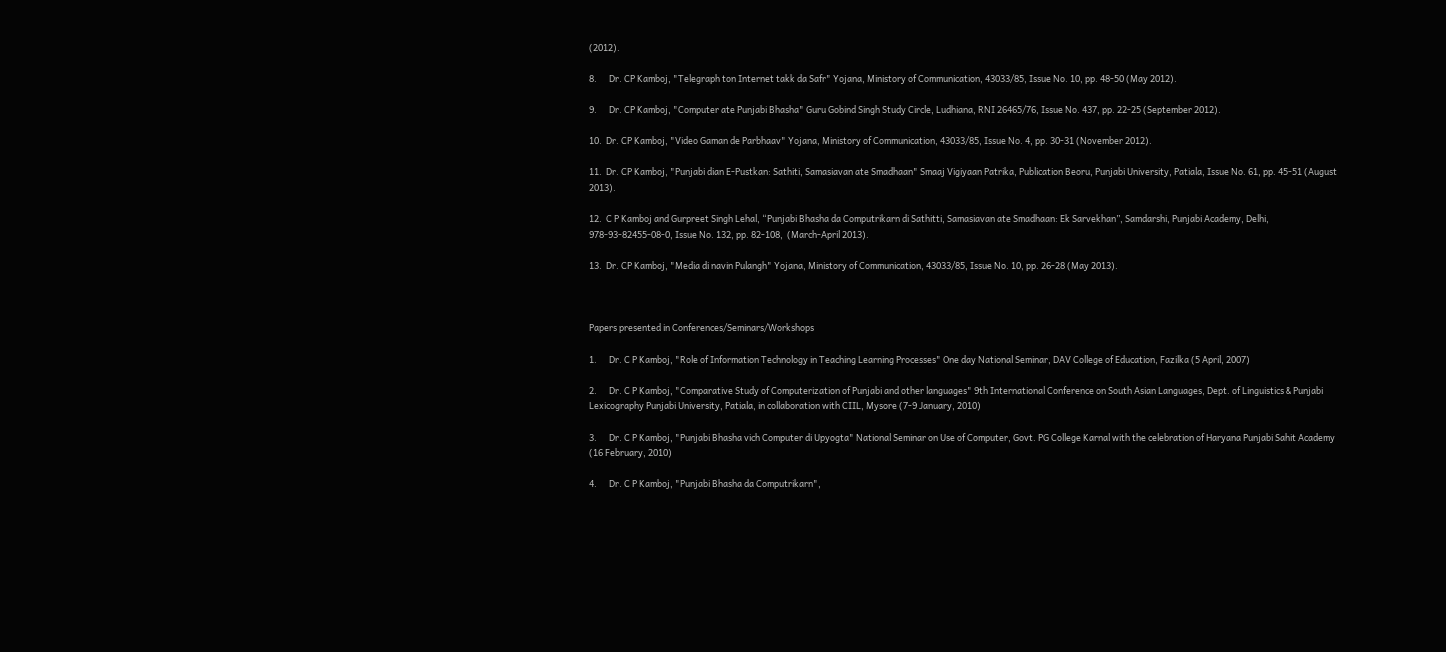(2012).

8.      Dr. CP Kamboj, "Telegraph ton Internet takk da Safr" Yojana, Ministory of Communication, 43033/85, Issue No. 10, pp. 48-50 (May 2012).

9.      Dr. CP Kamboj, "Computer ate Punjabi Bhasha" Guru Gobind Singh Study Circle, Ludhiana, RNI 26465/76, Issue No. 437, pp. 22-25 (September 2012).

10.  Dr. CP Kamboj, "Video Gaman de Parbhaav" Yojana, Ministory of Communication, 43033/85, Issue No. 4, pp. 30-31 (November 2012).

11.  Dr. CP Kamboj, "Punjabi dian E-Pustkan: Sathiti, Samasiavan ate Smadhaan" Smaaj Vigiyaan Patrika, Publication Beoru, Punjabi University, Patiala, Issue No. 61, pp. 45-51 (August 2013).

12.  C P Kamboj and Gurpreet Singh Lehal, “Punjabi Bhasha da Computrikarn di Sathitti, Samasiavan ate Smadhaan: Ek Sarvekhan”, Samdarshi, Punjabi Academy, Delhi, 978-93-82455-08-0, Issue No. 132, pp. 82-108,  (March-April 2013).

13.  Dr. CP Kamboj, "Media di navin Pulangh" Yojana, Ministory of Communication, 43033/85, Issue No. 10, pp. 26-28 (May 2013).



Papers presented in Conferences/Seminars/Workshops

1.      Dr. C P Kamboj, "Role of Information Technology in Teaching Learning Processes" One day National Seminar, DAV College of Education, Fazilka (5 April, 2007)

2.      Dr. C P Kamboj, "Comparative Study of Computerization of Punjabi and other languages" 9th International Conference on South Asian Languages, Dept. of Linguistics & Punjabi Lexicography Punjabi University, Patiala, in collaboration with CIIL, Mysore (7-9 January, 2010)

3.      Dr. C P Kamboj, "Punjabi Bhasha vich Computer di Upyogta" National Seminar on Use of Computer, Govt. PG College Karnal with the celebration of Haryana Punjabi Sahit Academy (16 February, 2010)

4.      Dr. C P Kamboj, "Punjabi Bhasha da Computrikarn",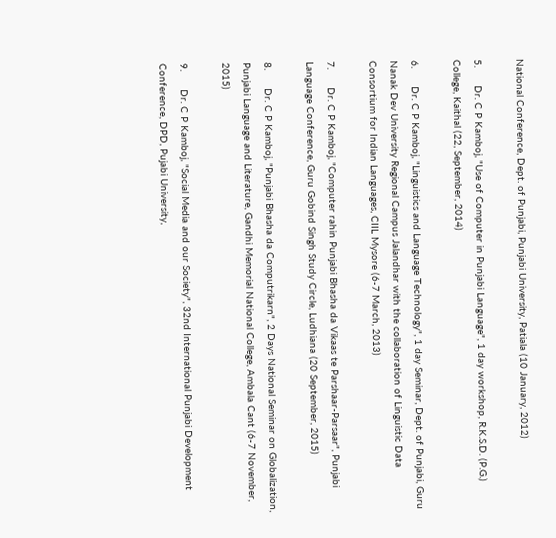National Conference, Dept. of Punjabi, Punjabi University, Patiala (10 January, 2012)

5.      Dr. C P Kamboj, "Use of Computer in Punjabi Language", 1 day workshop, R.K.S.D. (P.G.) College, Kaithal (22, September, 2014)

6.      Dr. C P Kamboj, "Linguistics and Language Technology", 1 day Seminar, Dept. of Punjabi, Guru Nanak Dev University Regional Campus Jalandhar with the collaboration of Linguistic Data Consortium for Indian Languages, CIIL Mysore (6-7 March, 2013)

7.      Dr. C P Kamboj, "Computer rahin Punjabi Bhasha da Vikaas te Parshaar-Parsaar", Punjabi Language Conference, Guru Gobind Singh Study Circle, Ludhiana (20 September, 2015)

8.      Dr. C P Kamboj, "Punjabi Bhasha da Computrikarn", 2 Days National Seminar on Globalization, Punjabi Language and Literature, Gandhi Memorial National College, Ambala Cant (6-7 November, 2015)

9.      Dr. C P Kamboj, "Social Media and our Society", 32nd International Punjabi Development Conference, DPD, Pujabi University,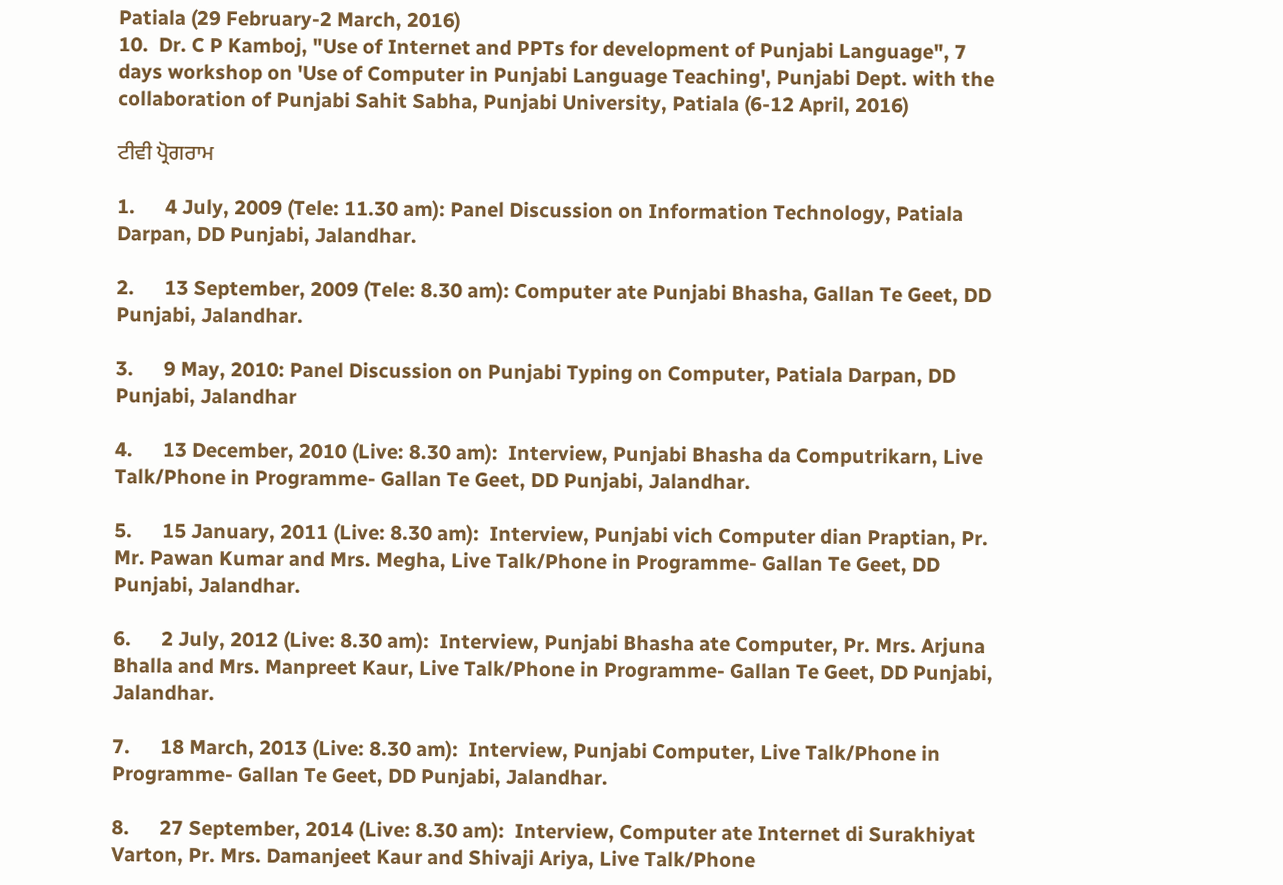Patiala (29 February-2 March, 2016)
10.  Dr. C P Kamboj, "Use of Internet and PPTs for development of Punjabi Language", 7 days workshop on 'Use of Computer in Punjabi Language Teaching', Punjabi Dept. with the collaboration of Punjabi Sahit Sabha, Punjabi University, Patiala (6-12 April, 2016)

ਟੀਵੀ ਪ੍ਰੋਗਰਾਮ

1.      4 July, 2009 (Tele: 11.30 am): Panel Discussion on Information Technology, Patiala Darpan, DD Punjabi, Jalandhar.

2.      13 September, 2009 (Tele: 8.30 am): Computer ate Punjabi Bhasha, Gallan Te Geet, DD Punjabi, Jalandhar.

3.      9 May, 2010: Panel Discussion on Punjabi Typing on Computer, Patiala Darpan, DD Punjabi, Jalandhar

4.      13 December, 2010 (Live: 8.30 am):  Interview, Punjabi Bhasha da Computrikarn, Live Talk/Phone in Programme- Gallan Te Geet, DD Punjabi, Jalandhar.

5.      15 January, 2011 (Live: 8.30 am):  Interview, Punjabi vich Computer dian Praptian, Pr. Mr. Pawan Kumar and Mrs. Megha, Live Talk/Phone in Programme- Gallan Te Geet, DD Punjabi, Jalandhar.

6.      2 July, 2012 (Live: 8.30 am):  Interview, Punjabi Bhasha ate Computer, Pr. Mrs. Arjuna Bhalla and Mrs. Manpreet Kaur, Live Talk/Phone in Programme- Gallan Te Geet, DD Punjabi, Jalandhar.

7.      18 March, 2013 (Live: 8.30 am):  Interview, Punjabi Computer, Live Talk/Phone in Programme- Gallan Te Geet, DD Punjabi, Jalandhar.

8.      27 September, 2014 (Live: 8.30 am):  Interview, Computer ate Internet di Surakhiyat Varton, Pr. Mrs. Damanjeet Kaur and Shivaji Ariya, Live Talk/Phone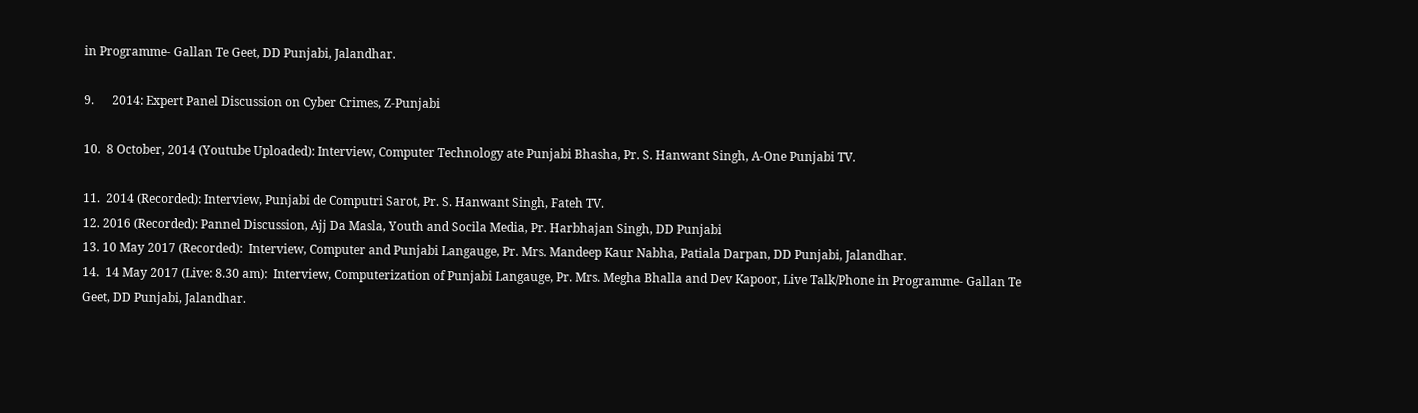in Programme- Gallan Te Geet, DD Punjabi, Jalandhar.

9.      2014: Expert Panel Discussion on Cyber Crimes, Z-Punjabi

10.  8 October, 2014 (Youtube Uploaded): Interview, Computer Technology ate Punjabi Bhasha, Pr. S. Hanwant Singh, A-One Punjabi TV.

11.  2014 (Recorded): Interview, Punjabi de Computri Sarot, Pr. S. Hanwant Singh, Fateh TV.
12. 2016 (Recorded): Pannel Discussion, Ajj Da Masla, Youth and Socila Media, Pr. Harbhajan Singh, DD Punjabi
13. 10 May 2017 (Recorded):  Interview, Computer and Punjabi Langauge, Pr. Mrs. Mandeep Kaur Nabha, Patiala Darpan, DD Punjabi, Jalandhar.
14.  14 May 2017 (Live: 8.30 am):  Interview, Computerization of Punjabi Langauge, Pr. Mrs. Megha Bhalla and Dev Kapoor, Live Talk/Phone in Programme- Gallan Te Geet, DD Punjabi, Jalandhar.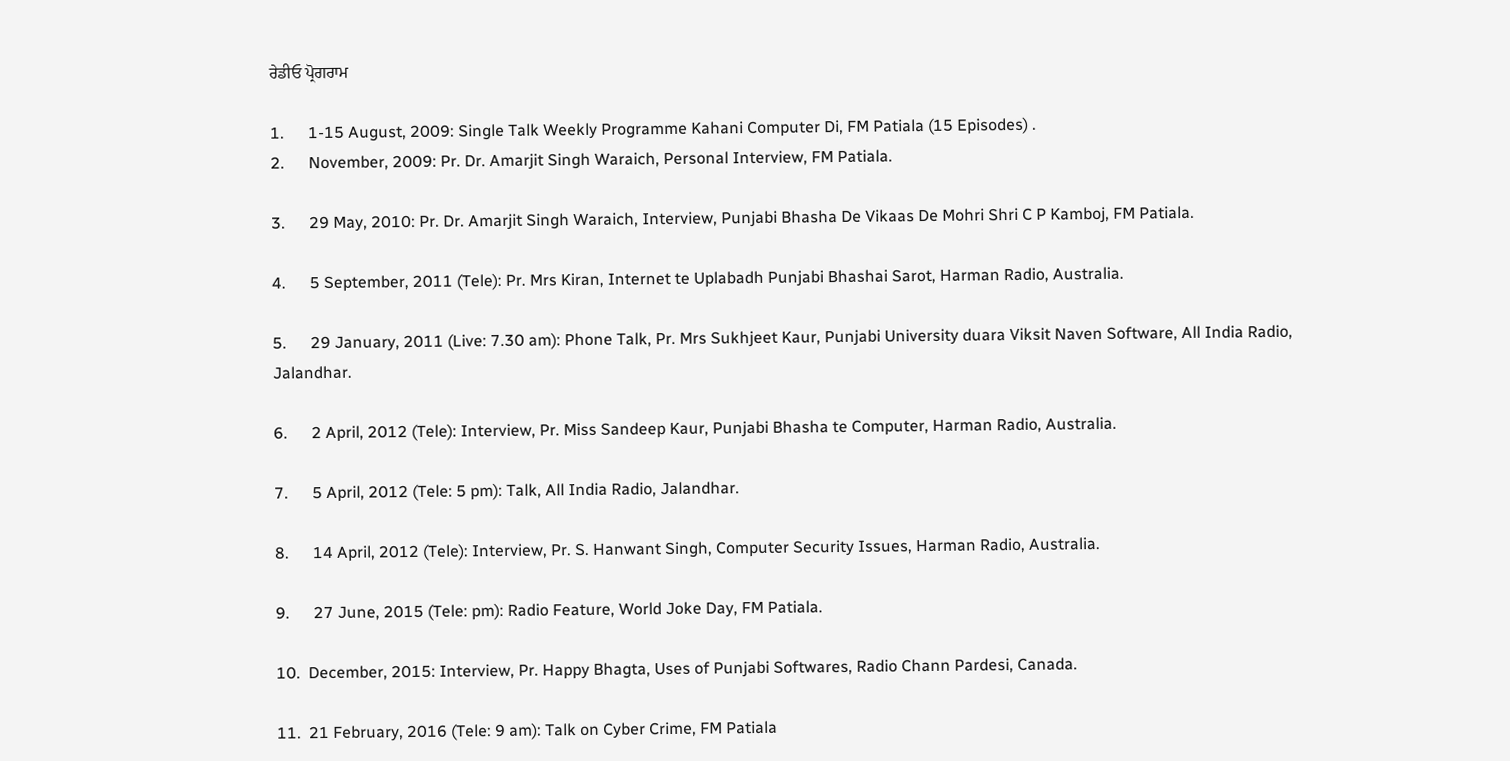ਰੇਡੀਓ ਪ੍ਰੋਗਰਾਮ

1.      1-15 August, 2009: Single Talk Weekly Programme Kahani Computer Di, FM Patiala (15 Episodes) .
2.      November, 2009: Pr. Dr. Amarjit Singh Waraich, Personal Interview, FM Patiala.

3.      29 May, 2010: Pr. Dr. Amarjit Singh Waraich, Interview, Punjabi Bhasha De Vikaas De Mohri Shri C P Kamboj, FM Patiala.

4.      5 September, 2011 (Tele): Pr. Mrs Kiran, Internet te Uplabadh Punjabi Bhashai Sarot, Harman Radio, Australia.

5.      29 January, 2011 (Live: 7.30 am): Phone Talk, Pr. Mrs Sukhjeet Kaur, Punjabi University duara Viksit Naven Software, All India Radio, Jalandhar.

6.      2 April, 2012 (Tele): Interview, Pr. Miss Sandeep Kaur, Punjabi Bhasha te Computer, Harman Radio, Australia.

7.      5 April, 2012 (Tele: 5 pm): Talk, All India Radio, Jalandhar.

8.      14 April, 2012 (Tele): Interview, Pr. S. Hanwant Singh, Computer Security Issues, Harman Radio, Australia.

9.      27 June, 2015 (Tele: pm): Radio Feature, World Joke Day, FM Patiala.

10.  December, 2015: Interview, Pr. Happy Bhagta, Uses of Punjabi Softwares, Radio Chann Pardesi, Canada.

11.  21 February, 2016 (Tele: 9 am): Talk on Cyber Crime, FM Patiala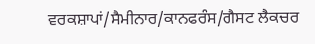ਵਰਕਸ਼ਾਪਾਂ/ਸੈਮੀਨਾਰ/ਕਾਨਫਰੰਸ/ਗੈਸਟ ਲੈਕਚਰ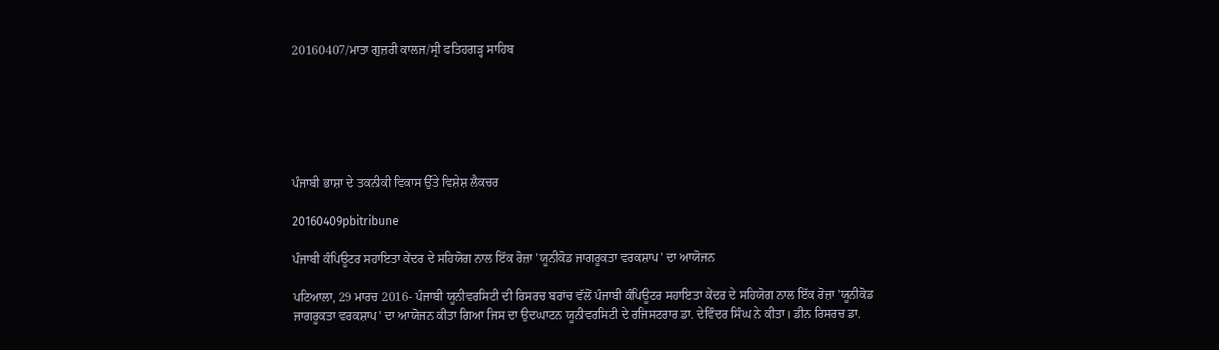20160407/ਮਾਤਾ ਗੁਜ਼ਰੀ ਕਾਲਜ/ਸ੍ਰੀ ਫਤਿਹਗੜ੍ਹ ਸਾਹਿਬ






ਪੰਜਾਬੀ ਭਾਸ਼ਾ ਦੇ ਤਕਨੀਕੀ ਵਿਕਾਸ ਉੱਤੇ ਵਿਸ਼ੇਸ਼ ਲੈਕਚਰ

20160409pbitribune

ਪੰਜਾਬੀ ਕੰਪਿਊਟਰ ਸਹਾਇਤਾ ਕੇਂਦਰ ਦੇ ਸਹਿਯੋਗ ਨਾਲ ਇੱਕ ਰੋਜ਼ਾ 'ਯੂਨੀਕੋਡ ਜਾਗਰੂਕਤਾ ਵਰਕਸ਼ਾਪ' ਦਾ ਆਯੋਜਨ

ਪਟਿਆਲਾ, 29 ਮਾਰਚ 2016- ਪੰਜਾਬੀ ਯੂਨੀਵਰਸਿਟੀ ਦੀ ਰਿਸਰਚ ਬਰਾਂਚ ਵੱਲੋਂ ਪੰਜਾਬੀ ਕੰਪਿਊਟਰ ਸਹਾਇਤਾ ਕੇਂਦਰ ਦੇ ਸਹਿਯੋਗ ਨਾਲ ਇੱਕ ਰੋਜ਼ਾ 'ਯੂਨੀਕੋਡ ਜਾਗਰੂਕਤਾ ਵਰਕਸ਼ਾਪ' ਦਾ ਆਯੋਜਨ ਕੀਤਾ ਗਿਆ ਜਿਸ ਦਾ ਉਦਘਾਟਨ ਯੂਨੀਵਰਸਿਟੀ ਦੇ ਰਜਿਸਟਰਾਰ ਡਾ. ਦੇਵਿੰਦਰ ਸਿੰਘ ਨੇ ਕੀਤਾ। ਡੀਨ ਰਿਸਰਚ ਡਾ.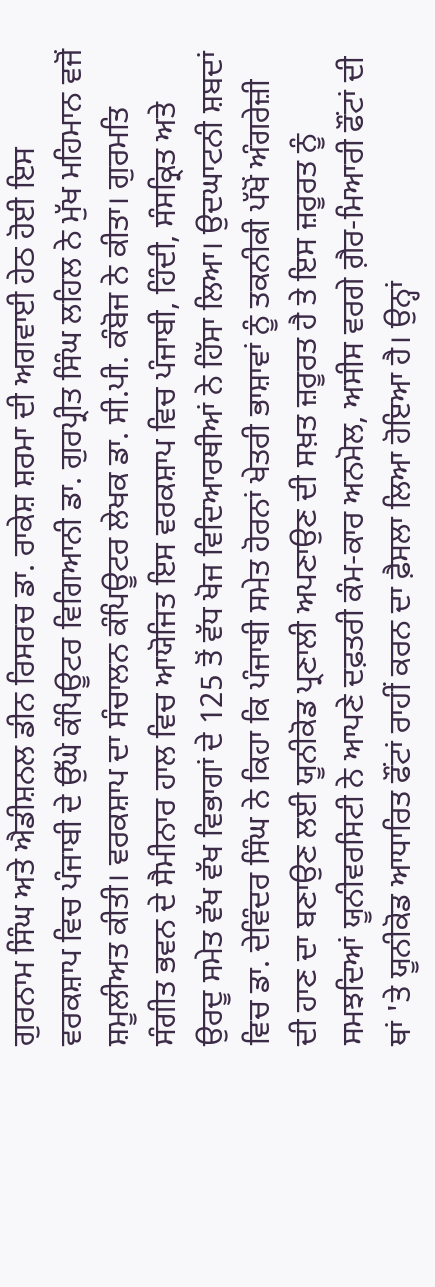ਗੁਰਨਾਮ ਸਿੰਘ ਅਤੇ ਐਡੀਸ਼ਨਲ ਡੀਨ ਰਿਸਰਚ ਡਾ. ਰਾਕੇਸ਼ ਸ਼ਰਮਾ ਦੀ ਅਗਵਾਈ ਹੇਠ ਹੋਈ ਇਸ ਵਰਕਸ਼ਾਪ ਵਿਚ ਪੰਜਾਬੀ ਦੇ ਉੱਘੇ ਕੰਪਿਊਟਰ ਵਿਗਿਆਨੀ ਡਾ. ਗੁਰਪ੍ਰੀਤ ਸਿੰਘ ਲਹਿਲ ਨੇ ਮੁੱਖ ਮਹਿਮਾਨ ਵਜੋਂ ਸ਼ਮੂਲੀਅਤ ਕੀਤੀ। ਵਰਕਸ਼ਾਪ ਦਾ ਸੰਚਾਲਨ ਕੰਪਿਊਟਰ ਲੇਖਕ ਡਾ. ਸੀ.ਪੀ. ਕੰਬੋਜ ਨੇ ਕੀਤਾ। ਗੁਰਮਤਿ ਸੰਗੀਤ ਭਵਨ ਦੇ ਸੈਮੀਨਾਰ ਹਾਲ ਵਿਚ ਆਯੋਜਿਤ ਇਸ ਵਰਕਸ਼ਾਪ ਵਿਚ ਪੰਜਾਬੀ, ਹਿੰਦੀ, ਸੰਸਕ੍ਰਿਤ ਅਤੇ ਉਰਦੂ ਸਮੇਤ ਵੱਖ ਵੱਖ ਵਿਭਾਗਾਂ ਦੇ 125 ਤੋਂ ਵੱਧ ਖੋਜ ਵਿਦਿਆਰਥੀਆਂ ਨੇ ਹਿੱਸਾ ਲਿਆ। ਉਦਘਾਟਨੀ ਸ਼ਬਦਾਂ ਵਿਚ ਡਾ. ਦੇਵਿੰਦਰ ਸਿੰਘ ਨੇ ਕਿਹਾ ਕਿ ਪੰਜਾਬੀ ਸਮੇਤ ਹੋਰਨਾਂ ਖੇਤਰੀ ਭਾਸ਼ਾਵਾਂ ਨੂੰ ਤਕਨੀਕੀ ਪੱਖੋਂ ਅੰਗਰੇਜ਼ੀ ਦੀ ਹਾਣ ਦਾ ਬਣਾਉਣ ਲਈ ਯੂਨੀਕੋਡ ਪ੍ਰਣਾਲੀ ਅਪਣਾਉਣ ਦੀ ਸਖ਼ਤ ਜ਼ਰੂਰਤ ਹੈ ਤੇ ਇਸ ਜ਼ਰੂਰਤ ਨੂੰ ਸਮਝਦਿਆਂ ਯੂਨੀਵਰਸਿਟੀ ਨੇ ਆਪਣੇ ਦਫ਼ਤਰੀ ਕੰਮ-ਕਾਰ ਅਨਮੋਲ, ਅਸੀਸ ਵਰਗੇ ਗ਼ੈਰ-ਮਿਆਰੀ ਫੌਂਟਾਂ ਦੀ ਥਾਂ 'ਤੇ ਯੂਨੀਕੋਡ ਆਧਾਰਿਤ ਫੌਂਟਾਂ ਰਾਹੀਂ ਕਰਨ ਦਾ ਫ਼ੈਸਲਾ ਲਿਆ ਹੋਇਆ ਹੈ। ਉਨ੍ਹਾਂ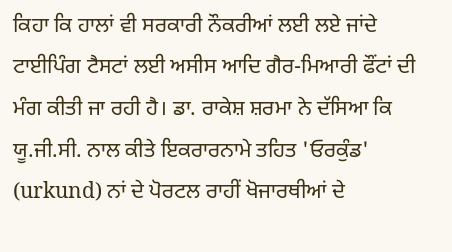ਕਿਹਾ ਕਿ ਹਾਲਾਂ ਵੀ ਸਰਕਾਰੀ ਨੌਕਰੀਆਂ ਲਈ ਲਏ ਜਾਂਦੇ ਟਾਈਪਿੰਗ ਟੈਸਟਾਂ ਲਈ ਅਸੀਸ ਆਦਿ ਗੈਰ-ਮਿਆਰੀ ਫੌਂਟਾਂ ਦੀ ਮੰਗ ਕੀਤੀ ਜਾ ਰਹੀ ਹੈ। ਡਾ. ਰਾਕੇਸ਼ ਸ਼ਰਮਾ ਨੇ ਦੱਸਿਆ ਕਿ ਯੂ.ਜੀ.ਸੀ. ਨਾਲ ਕੀਤੇ ਇਕਰਾਰਨਾਮੇ ਤਹਿਤ 'ਓਰਕੁੰਡ' (urkund) ਨਾਂ ਦੇ ਪੋਰਟਲ ਰਾਹੀਂ ਖੋਜਾਰਥੀਆਂ ਦੇ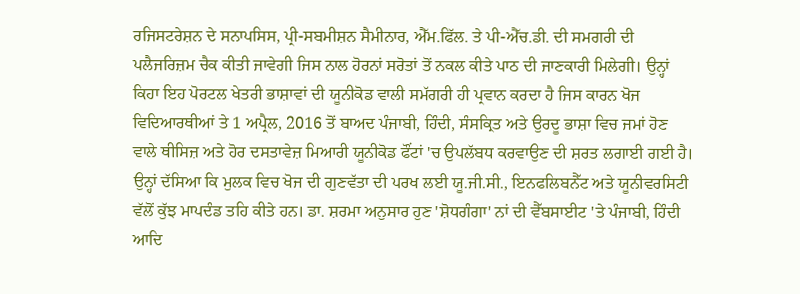ਰਜਿਸਟਰੇਸ਼ਨ ਦੇ ਸਨਾਪਸਿਸ, ਪ੍ਰੀ-ਸਬਮੀਸ਼ਨ ਸੈਮੀਨਾਰ, ਐੱਮ.ਫਿੱਲ. ਤੇ ਪੀ-ਐੱਚ.ਡੀ. ਦੀ ਸਮਗਰੀ ਦੀ ਪਲੈਜਰਿਜ਼ਮ ਚੈਕ ਕੀਤੀ ਜਾਵੇਗੀ ਜਿਸ ਨਾਲ ਹੋਰਨਾਂ ਸਰੋਤਾਂ ਤੋਂ ਨਕਲ ਕੀਤੇ ਪਾਠ ਦੀ ਜਾਣਕਾਰੀ ਮਿਲੇਗੀ। ਉਨ੍ਹਾਂ ਕਿਹਾ ਇਹ ਪੋਰਟਲ ਖੇਤਰੀ ਭਾਸ਼ਾਵਾਂ ਦੀ ਯੂਨੀਕੋਡ ਵਾਲੀ ਸਮੱਗਰੀ ਹੀ ਪ੍ਰਵਾਨ ਕਰਦਾ ਹੈ ਜਿਸ ਕਾਰਨ ਖੋਜ ਵਿਦਿਆਰਥੀਆਂ ਤੇ 1 ਅਪ੍ਰੈਲ, 2016 ਤੋਂ ਬਾਅਦ ਪੰਜਾਬੀ, ਹਿੰਦੀ, ਸੰਸਕ੍ਰਿਤ ਅਤੇ ਉਰਦੂ ਭਾਸ਼ਾ ਵਿਚ ਜਮਾਂ ਹੋਣ ਵਾਲੇ ਥੀਸਿਜ਼ ਅਤੇ ਹੋਰ ਦਸਤਾਵੇਜ਼ ਮਿਆਰੀ ਯੂਨੀਕੋਡ ਫੌਂਟਾਂ 'ਚ ਉਪਲੱਬਧ ਕਰਵਾਉਣ ਦੀ ਸ਼ਰਤ ਲਗਾਈ ਗਈ ਹੈ। ਉਨ੍ਹਾਂ ਦੱਸਿਆ ਕਿ ਮੁਲਕ ਵਿਚ ਖੋਜ ਦੀ ਗੁਣਵੱਤਾ ਦੀ ਪਰਖ ਲਈ ਯੂ.ਜੀ.ਸੀ., ਇਨਫਲਿਬਨੈੱਟ ਅਤੇ ਯੂਨੀਵਰਸਿਟੀ ਵੱਲੋਂ ਕੁੱਝ ਮਾਪਦੰਡ ਤਹਿ ਕੀਤੇ ਹਨ। ਡਾ. ਸ਼ਰਮਾ ਅਨੁਸਾਰ ਹੁਣ 'ਸ਼ੋਧਗੰਗਾ' ਨਾਂ ਦੀ ਵੈੱਬਸਾਈਟ 'ਤੇ ਪੰਜਾਬੀ, ਹਿੰਦੀ ਆਦਿ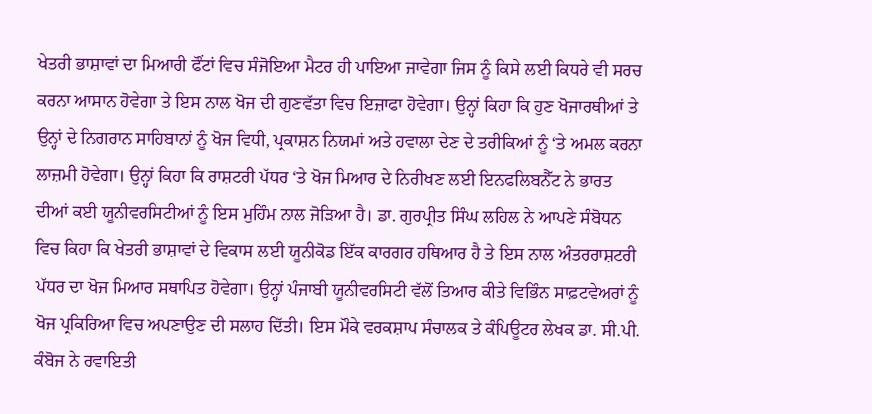ਖੇਤਰੀ ਭਾਸ਼ਾਵਾਂ ਦਾ ਮਿਆਰੀ ਫੌਂਟਾਂ ਵਿਚ ਸੰਜੋਇਆ ਮੈਟਰ ਹੀ ਪਾਇਆ ਜਾਵੇਗਾ ਜਿਸ ਨੂੰ ਕਿਸੇ ਲਈ ਕਿਧਰੇ ਵੀ ਸਰਚ ਕਰਨਾ ਆਸਾਨ ਹੋਵੇਗਾ ਤੇ ਇਸ ਨਾਲ ਖੋਜ ਦੀ ਗੁਣਵੱਤਾ ਵਿਚ ਇਜ਼ਾਫਾ ਹੋਵੇਗਾ। ਉਨ੍ਹਾਂ ਕਿਹਾ ਕਿ ਹੁਣ ਖੋਜਾਰਥੀਆਂ ਤੇ ਉਨ੍ਹਾਂ ਦੇ ਨਿਗਰਾਨ ਸਾਹਿਬਾਨਾਂ ਨੂੰ ਖੋਜ ਵਿਧੀ, ਪ੍ਰਕਾਸ਼ਨ ਨਿਯਮਾਂ ਅਤੇ ਹਵਾਲਾ ਦੇਣ ਦੇ ਤਰੀਕਿਆਂ ਨੂੰ ‘ਤੇ ਅਮਲ ਕਰਨਾ ਲਾਜ਼ਮੀ ਹੋਵੇਗਾ। ਉਨ੍ਹਾਂ ਕਿਹਾ ਕਿ ਰਾਸ਼ਟਰੀ ਪੱਧਰ ‘ਤੇ ਖੋਜ ਮਿਆਰ ਦੇ ਨਿਰੀਖਣ ਲਈ ਇਨਫਲਿਬਨੈੱਟ ਨੇ ਭਾਰਤ ਦੀਆਂ ਕਈ ਯੂਨੀਵਰਸਿਟੀਆਂ ਨੂੰ ਇਸ ਮੁਹਿੰਮ ਨਾਲ ਜੋੜਿਆ ਹੈ। ਡਾ. ਗੁਰਪ੍ਰੀਤ ਸਿੰਘ ਲਹਿਲ ਨੇ ਆਪਣੇ ਸੰਬੋਧਨ ਵਿਚ ਕਿਹਾ ਕਿ ਖੇਤਰੀ ਭਾਸ਼ਾਵਾਂ ਦੇ ਵਿਕਾਸ ਲਈ ਯੂਨੀਕੋਡ ਇੱਕ ਕਾਰਗਰ ਹਥਿਆਰ ਹੈ ਤੇ ਇਸ ਨਾਲ ਅੰਤਰਰਾਸ਼ਟਰੀ ਪੱਧਰ ਦਾ ਖੋਜ ਮਿਆਰ ਸਥਾਪਿਤ ਹੋਵੇਗਾ। ਉਨ੍ਹਾਂ ਪੰਜਾਬੀ ਯੂਨੀਵਰਸਿਟੀ ਵੱਲੋਂ ਤਿਆਰ ਕੀਤੇ ਵਿਭਿੰਨ ਸਾਫ਼ਟਵੇਅਰਾਂ ਨੂੰ ਖੋਜ ਪ੍ਰਕਿਰਿਆ ਵਿਚ ਅਪਣਾਉਣ ਦੀ ਸਲਾਹ ਦਿੱਤੀ। ਇਸ ਮੌਕੇ ਵਰਕਸ਼ਾਪ ਸੰਚਾਲਕ ਤੇ ਕੰਪਿਊਟਰ ਲੇਖਕ ਡਾ. ਸੀ.ਪੀ. ਕੰਬੋਜ ਨੇ ਰਵਾਇਤੀ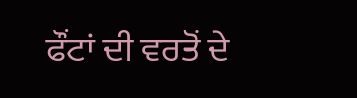ਫੌਂਟਾਂ ਦੀ ਵਰਤੋਂ ਦੇ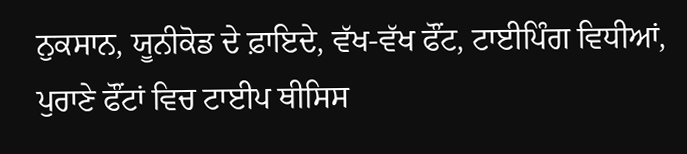ਨੁਕਸਾਨ, ਯੂਨੀਕੋਡ ਦੇ ਫ਼ਾਇਦੇ, ਵੱਖ-ਵੱਖ ਫੌਂਟ, ਟਾਈਪਿੰਗ ਵਿਧੀਆਂ, ਪੁਰਾਣੇ ਫੌਂਟਾਂ ਵਿਚ ਟਾਈਪ ਥੀਸਿਸ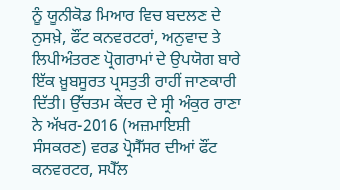ਨੂੰ ਯੂਨੀਕੋਡ ਮਿਆਰ ਵਿਚ ਬਦਲਣ ਦੇ ਨੁਸਖ਼ੇ, ਫੌਂਟ ਕਨਵਰਟਰਾਂ, ਅਨੁਵਾਦ ਤੇ ਲਿਪੀਅੰਤਰਣ ਪ੍ਰੋਗਰਾਮਾਂ ਦੇ ਉਪਯੋਗ ਬਾਰੇ ਇੱਕ ਖ਼ੂਬਸੂਰਤ ਪ੍ਰਸਤੁਤੀ ਰਾਹੀਂ ਜਾਣਕਾਰੀ ਦਿੱਤੀ। ਉੱਚਤਮ ਕੇਂਦਰ ਦੇ ਸ੍ਰੀ ਅੰਕੁਰ ਰਾਣਾ ਨੇ ਅੱਖਰ-2016 (ਅਜ਼ਮਾਇਸ਼ੀ ਸੰਸਕਰਣ) ਵਰਡ ਪ੍ਰੋਸੈੱਸਰ ਦੀਆਂ ਫੌਂਟ ਕਨਵਰਟਰ, ਸਪੈੱਲ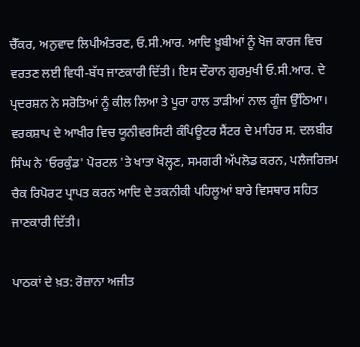ਚੈੱਕਰ, ਅਨੁਵਾਦ ਲਿਪੀਅੰਤਰਣ, ਓ.ਸੀ.ਆਰ. ਆਦਿ ਖ਼ੂਬੀਆਂ ਨੂੰ ਖੋਜ ਕਾਰਜ ਵਿਚ ਵਰਤਣ ਲਈ ਵਿਧੀ-ਬੱਧ ਜਾਣਕਾਰੀ ਦਿੱਤੀ। ਇਸ ਦੌਰਾਨ ਗੁਰਮੁਖੀ ਓ.ਸੀ.ਆਰ. ਦੇ ਪ੍ਰਦਰਸ਼ਨ ਨੇ ਸਰੋਤਿਆਂ ਨੂੰ ਕੀਲ ਲਿਆ ਤੇ ਪੂਰਾ ਹਾਲ ਤਾੜੀਆਂ ਨਾਲ ਗੂੰਜ ਉੱਠਿਆ। ਵਰਕਸ਼ਾਪ ਦੇ ਆਖੀਰ ਵਿਚ ਯੂਨੀਵਰਸਿਟੀ ਕੰਪਿਊਟਰ ਸੈਂਟਰ ਦੇ ਮਾਹਿਰ ਸ. ਦਲਬੀਰ ਸਿੰਘ ਨੇ 'ਓਰਕੁੰਡ' ਪੋਰਟਲ 'ਤੇ ਖਾਤਾ ਖੋਲ੍ਹਣ, ਸਮਗਰੀ ਅੱਪਲੋਡ ਕਰਨ, ਪਲੈਜਰਿਜ਼ਮ ਚੈਕ ਰਿਪੋਰਟ ਪ੍ਰਾਪਤ ਕਰਨ ਆਦਿ ਦੇ ਤਕਨੀਕੀ ਪਹਿਲੂਆਂ ਬਾਰੇ ਵਿਸਥਾਰ ਸਹਿਤ ਜਾਣਕਾਰੀ ਦਿੱਤੀ।

ਪਾਠਕਾਂ ਦੇ ਖ਼ਤ: ਰੋਜ਼ਾਨਾ ਅਜੀਤ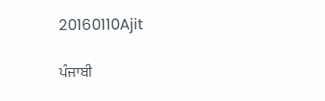20160110Ajit

ਪੰਜਾਬੀ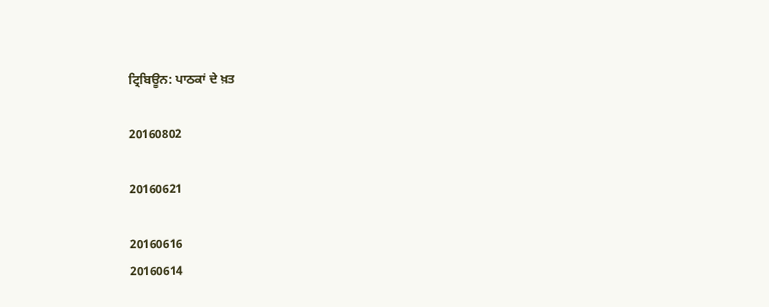ਟ੍ਰਿਬਿਊਨ: ਪਾਠਕਾਂ ਦੇ ਖ਼ਤ

20160802

20160621

20160616
20160614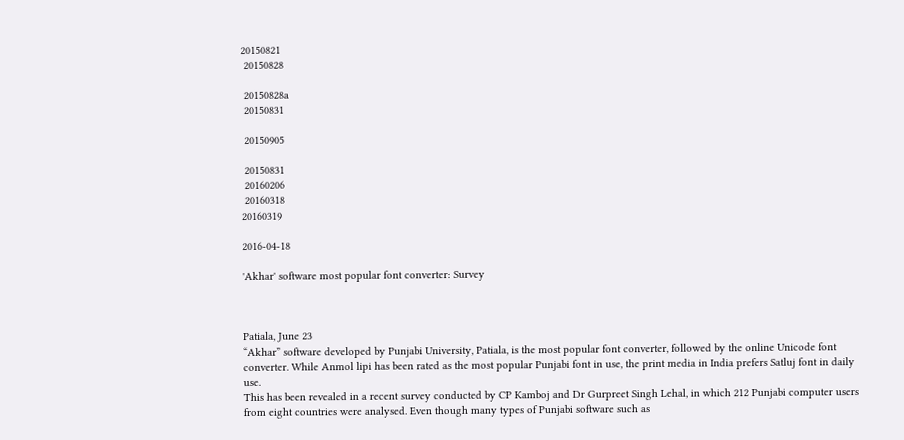20150821
 20150828

 20150828a
 20150831

 20150905

 20150831
 20160206
 20160318
20160319

2016-04-18

'Akhar' software most popular font converter: Survey



Patiala, June 23
“Akhar” software developed by Punjabi University, Patiala, is the most popular font converter, followed by the online Unicode font converter. While Anmol lipi has been rated as the most popular Punjabi font in use, the print media in India prefers Satluj font in daily use.
This has been revealed in a recent survey conducted by CP Kamboj and Dr Gurpreet Singh Lehal, in which 212 Punjabi computer users from eight countries were analysed. Even though many types of Punjabi software such as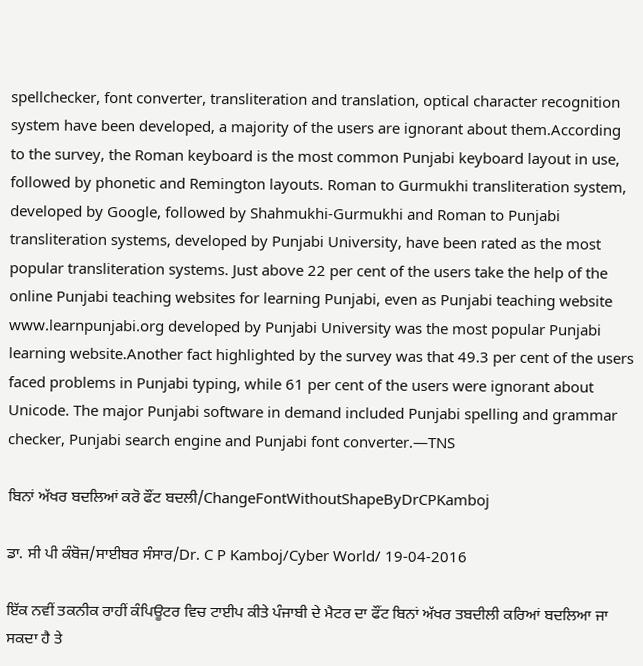spellchecker, font converter, transliteration and translation, optical character recognition system have been developed, a majority of the users are ignorant about them.According to the survey, the Roman keyboard is the most common Punjabi keyboard layout in use, followed by phonetic and Remington layouts. Roman to Gurmukhi transliteration system, developed by Google, followed by Shahmukhi-Gurmukhi and Roman to Punjabi transliteration systems, developed by Punjabi University, have been rated as the most popular transliteration systems. Just above 22 per cent of the users take the help of the online Punjabi teaching websites for learning Punjabi, even as Punjabi teaching website www.learnpunjabi.org developed by Punjabi University was the most popular Punjabi learning website.Another fact highlighted by the survey was that 49.3 per cent of the users faced problems in Punjabi typing, while 61 per cent of the users were ignorant about Unicode. The major Punjabi software in demand included Punjabi spelling and grammar checker, Punjabi search engine and Punjabi font converter.—TNS

ਬਿਨਾਂ ਅੱਖਰ ਬਦਲਿਆਂ ਕਰੋ ਫੌਂਟ ਬਦਲੀ/ChangeFontWithoutShapeByDrCPKamboj

ਡਾ. ਸੀ ਪੀ ਕੰਬੋਜ/ਸਾਈਬਰ ਸੰਸਾਰ/Dr. C P Kamboj/Cyber World/ 19-04-2016

ਇੱਕ ਨਵੀਂ ਤਕਨੀਕ ਰਾਹੀਂ ਕੰਪਿਊਟਰ ਵਿਚ ਟਾਈਪ ਕੀਤੇ ਪੰਜਾਬੀ ਦੇ ਮੈਟਰ ਦਾ ਫੌਂਟ ਬਿਨਾਂ ਅੱਖਰ ਤਬਦੀਲੀ ਕਰਿਆਂ ਬਦਲਿਆ ਜਾ ਸਕਦਾ ਹੈ ਤੇ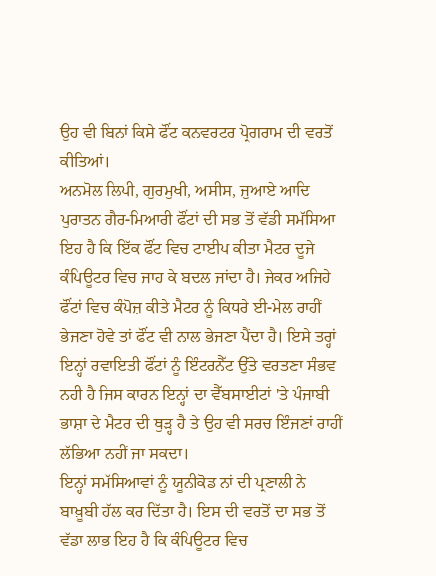ਉਹ ਵੀ ਬਿਨਾਂ ਕਿਸੇ ਫੌਂਟ ਕਨਵਰਟਰ ਪ੍ਰੋਗਰਾਮ ਦੀ ਵਰਤੋਂ ਕੀਤਿਆਂ।
ਅਨਮੋਲ ਲਿਪੀ, ਗੁਰਮੁਖੀ, ਅਸੀਸ, ਜੁਆਏ ਆਦਿ ਪੁਰਾਤਨ ਗੈਰ-ਮਿਆਰੀ ਫੌਂਟਾਂ ਦੀ ਸਭ ਤੋਂ ਵੱਡੀ ਸਮੱਸਿਆ ਇਹ ਹੈ ਕਿ ਇੱਕ ਫੌਂਟ ਵਿਚ ਟਾਈਪ ਕੀਤਾ ਮੈਟਰ ਦੂਜੇ ਕੰਪਿਊਟਰ ਵਿਚ ਜਾਹ ਕੇ ਬਦਲ ਜਾਂਦਾ ਹੈ। ਜੇਕਰ ਅਜਿਹੇ ਫੌਂਟਾਂ ਵਿਚ ਕੰਪੋਜ਼ ਕੀਤੇ ਮੈਟਰ ਨੂੰ ਕਿਧਰੇ ਈ-ਮੇਲ ਰਾਹੀਂ ਭੇਜਣਾ ਹੋਵੇ ਤਾਂ ਫੌਂਟ ਵੀ ਨਾਲ ਭੇਜਣਾ ਪੈਂਦਾ ਹੈ। ਇਸੇ ਤਰ੍ਹਾਂ ਇਨ੍ਹਾਂ ਰਵਾਇਤੀ ਫੌਂਟਾਂ ਨੂੰ ਇੰਟਰਨੈੱਟ ਉੱਤੇ ਵਰਤਣਾ ਸੰਭਵ ਨਹੀ ਹੈ ਜਿਸ ਕਾਰਨ ਇਨ੍ਹਾਂ ਦਾ ਵੈੱਬਸਾਈਟਾਂ 'ਤੇ ਪੰਜਾਬੀ ਭਾਸ਼ਾ ਦੇ ਮੈਟਰ ਦੀ ਥੁੜ੍ਹ ਹੈ ਤੇ ਉਹ ਵੀ ਸਰਚ ਇੰਜਣਾਂ ਰਾਹੀਂ ਲੱਭਿਆ ਨਹੀਂ ਜਾ ਸਕਦਾ।
ਇਨ੍ਹਾਂ ਸਮੱਸਿਆਵਾਂ ਨੂੰ ਯੂਨੀਕੋਡ ਨਾਂ ਦੀ ਪ੍ਰਣਾਲੀ ਨੇ ਬਾਖ਼ੂਬੀ ਹੱਲ ਕਰ ਦਿੱਤਾ ਹੈ। ਇਸ ਦੀ ਵਰਤੋਂ ਦਾ ਸਭ ਤੋਂ ਵੱਡਾ ਲਾਭ ਇਹ ਹੈ ਕਿ ਕੰਪਿਊਟਰ ਵਿਚ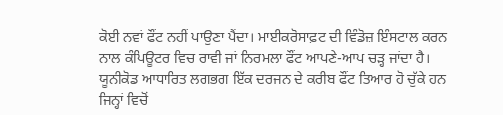ਕੋਈ ਨਵਾਂ ਫੌਂਟ ਨਹੀਂ ਪਾਉਣਾ ਪੈਂਦਾ। ਮਾਈਕਰੋਸਾਫ਼ਟ ਦੀ ਵਿੰਡੋਜ਼ ਇੰਸਟਾਲ ਕਰਨ ਨਾਲ ਕੰਪਿਊਟਰ ਵਿਚ ਰਾਵੀ ਜਾਂ ਨਿਰਮਲਾ ਫੌਂਟ ਆਪਣੇ-ਆਪ ਚੜ੍ਹ ਜਾਂਦਾ ਹੈ।
ਯੂਨੀਕੋਡ ਆਧਾਰਿਤ ਲਗਭਗ ਇੱਕ ਦਰਜਨ ਦੇ ਕਰੀਬ ਫੌਂਟ ਤਿਆਰ ਹੋ ਚੁੱਕੇ ਹਨ ਜਿਨ੍ਹਾਂ ਵਿਚੋਂ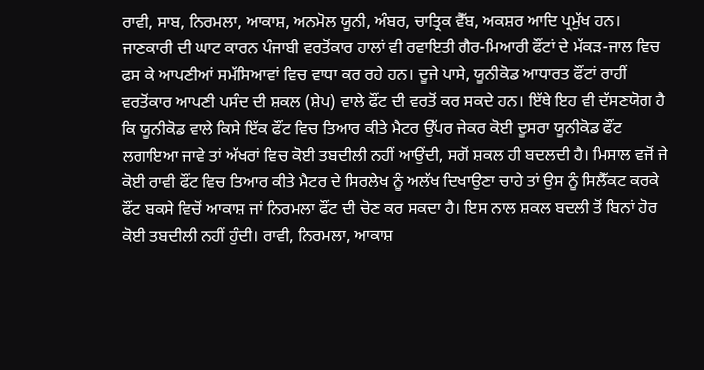ਰਾਵੀ, ਸਾਬ, ਨਿਰਮਲਾ, ਆਕਾਸ਼, ਅਨਮੋਲ ਯੂਨੀ, ਅੰਬਰ, ਚਾਤ੍ਰਿਕ ਵੈੱਬ, ਅਕਸ਼ਰ ਆਦਿ ਪ੍ਰਮੁੱਖ ਹਨ।
ਜਾਣਕਾਰੀ ਦੀ ਘਾਟ ਕਾਰਨ ਪੰਜਾਬੀ ਵਰਤੋਂਕਾਰ ਹਾਲਾਂ ਵੀ ਰਵਾਇਤੀ ਗੈਰ-ਮਿਆਰੀ ਫੌਂਟਾਂ ਦੇ ਮੱਕੜ-ਜਾਲ ਵਿਚ ਫਸ ਕੇ ਆਪਣੀਆਂ ਸਮੱਸਿਆਵਾਂ ਵਿਚ ਵਾਧਾ ਕਰ ਰਹੇ ਹਨ। ਦੂਜੇ ਪਾਸੇ, ਯੂਨੀਕੋਡ ਆਧਾਰਤ ਫੌਂਟਾਂ ਰਾਹੀਂ ਵਰਤੋਂਕਾਰ ਆਪਣੀ ਪਸੰਦ ਦੀ ਸ਼ਕਲ (ਸ਼ੇਪ) ਵਾਲੇ ਫੌਂਟ ਦੀ ਵਰਤੋਂ ਕਰ ਸਕਦੇ ਹਨ। ਇੱਥੇ ਇਹ ਵੀ ਦੱਸਣਯੋਗ ਹੈ ਕਿ ਯੂਨੀਕੋਡ ਵਾਲੇ ਕਿਸੇ ਇੱਕ ਫੌਂਟ ਵਿਚ ਤਿਆਰ ਕੀਤੇ ਮੈਟਰ ਉੱਪਰ ਜੇਕਰ ਕੋਈ ਦੂਸਰਾ ਯੂਨੀਕੋਡ ਫੌਂਟ ਲਗਾਇਆ ਜਾਵੇ ਤਾਂ ਅੱਖਰਾਂ ਵਿਚ ਕੋਈ ਤਬਦੀਲੀ ਨਹੀਂ ਆਉਂਦੀ, ਸਗੋਂ ਸ਼ਕਲ ਹੀ ਬਦਲਦੀ ਹੈ। ਮਿਸਾਲ ਵਜੋਂ ਜੇ ਕੋਈ ਰਾਵੀ ਫੌਂਟ ਵਿਚ ਤਿਆਰ ਕੀਤੇ ਮੈਟਰ ਦੇ ਸਿਰਲੇਖ ਨੂੰ ਅਲੱਖ ਦਿਖਾਉਣਾ ਚਾਹੇ ਤਾਂ ਉਸ ਨੂੰ ਸਿਲੈੱਕਟ ਕਰਕੇ ਫੌਂਟ ਬਕਸੇ ਵਿਚੋਂ ਆਕਾਸ਼ ਜਾਂ ਨਿਰਮਲਾ ਫੌਂਟ ਦੀ ਚੋਣ ਕਰ ਸਕਦਾ ਹੈ। ਇਸ ਨਾਲ ਸ਼ਕਲ ਬਦਲੀ ਤੋਂ ਬਿਨਾਂ ਹੋਰ ਕੋਈ ਤਬਦੀਲੀ ਨਹੀਂ ਹੁੰਦੀ। ਰਾਵੀ, ਨਿਰਮਲਾ, ਆਕਾਸ਼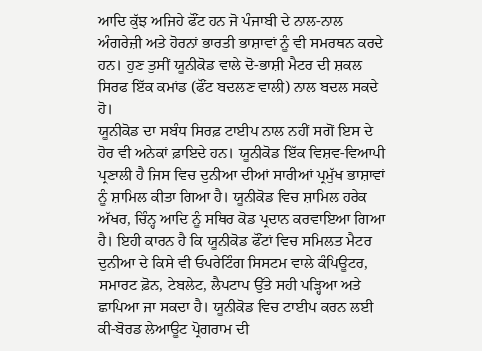ਆਦਿ ਕੁੱਝ ਅਜਿਹੇ ਫੌਂਟ ਹਨ ਜੋ ਪੰਜਾਬੀ ਦੇ ਨਾਲ-ਨਾਲ ਅੰਗਰੇਜ਼ੀ ਅਤੇ ਹੋਰਨਾਂ ਭਾਰਤੀ ਭਾਸ਼ਾਵਾਂ ਨੂੰ ਵੀ ਸਮਰਥਨ ਕਰਦੇ ਹਨ। ਹੁਣ ਤੁਸੀਂ ਯੂਨੀਕੋਡ ਵਾਲੇ ਦੋ-ਭਾਸ਼ੀ ਮੈਟਰ ਦੀ ਸ਼ਕਲ ਸਿਰਫ ਇੱਕ ਕਮਾਂਡ (ਫੌਂਟ ਬਦਲਣ ਵਾਲੀ) ਨਾਲ ਬਦਲ ਸਕਦੇ ਹੋ।
ਯੂਨੀਕੋਡ ਦਾ ਸਬੰਧ ਸਿਰਫ਼ ਟਾਈਪ ਨਾਲ ਨਹੀਂ ਸਗੋਂ ਇਸ ਦੇ ਹੋਰ ਵੀ ਅਨੇਕਾਂ ਫ਼ਾਇਦੇ ਹਨ। ਯੂਨੀਕੋਡ ਇੱਕ ਵਿਸ਼ਵ-ਵਿਆਪੀ ਪ੍ਰਣਾਲੀ ਹੈ ਜਿਸ ਵਿਚ ਦੁਨੀਆ ਦੀਆਂ ਸਾਰੀਆਂ ਪ੍ਰਮੁੱਖ ਭਾਸ਼ਾਵਾਂ ਨੂੰ ਸ਼ਾਮਿਲ ਕੀਤਾ ਗਿਆ ਹੈ। ਯੂਨੀਕੋਡ ਵਿਚ ਸ਼ਾਮਿਲ ਹਰੇਕ ਅੱਖਰ, ਚਿੰਨ੍ਹ ਆਦਿ ਨੂੰ ਸਥਿਰ ਕੋਡ ਪ੍ਰਦਾਨ ਕਰਵਾਇਆ ਗਿਆ ਹੈ। ਇਹੀ ਕਾਰਨ ਹੈ ਕਿ ਯੂਨੀਕੋਡ ਫੌਂਟਾਂ ਵਿਚ ਸਮਿਲਤ ਮੈਟਰ ਦੁਨੀਆ ਦੇ ਕਿਸੇ ਵੀ ਓਪਰੇਟਿੰਗ ਸਿਸਟਮ ਵਾਲੇ ਕੰਪਿਊਟਰ, ਸਮਾਰਟ ਫ਼ੋਨ, ਟੇਬਲੇਟ, ਲੈਪਟਾਪ ਉੱਤੇ ਸਹੀ ਪੜ੍ਹਿਆ ਅਤੇ ਛਾਪਿਆ ਜਾ ਸਕਦਾ ਹੈ। ਯੂਨੀਕੋਡ ਵਿਚ ਟਾਈਪ ਕਰਨ ਲਈ ਕੀ-ਬੋਰਡ ਲੇਆਊਟ ਪ੍ਰੋਗਰਾਮ ਦੀ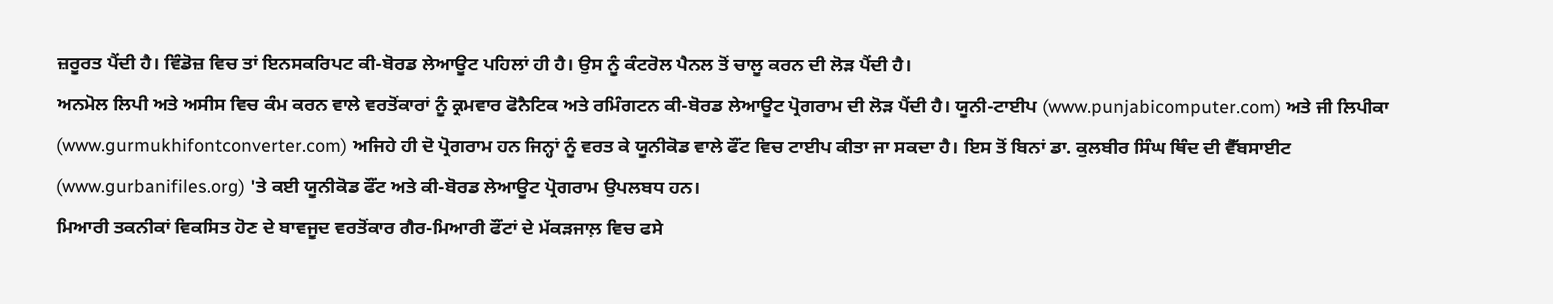ਜ਼ਰੂਰਤ ਪੈਂਦੀ ਹੈ। ਵਿੰਡੋਜ਼ ਵਿਚ ਤਾਂ ਇਨਸਕਰਿਪਟ ਕੀ-ਬੋਰਡ ਲੇਆਊਟ ਪਹਿਲਾਂ ਹੀ ਹੈ। ਉਸ ਨੂੰ ਕੰਟਰੋਲ ਪੈਨਲ ਤੋਂ ਚਾਲੂ ਕਰਨ ਦੀ ਲੋੜ ਪੈਂਦੀ ਹੈ।
ਅਨਮੋਲ ਲਿਪੀ ਅਤੇ ਅਸੀਸ ਵਿਚ ਕੰਮ ਕਰਨ ਵਾਲੇ ਵਰਤੋਂਕਾਰਾਂ ਨੂੰ ਕ੍ਰਮਵਾਰ ਫੋਨੈਟਿਕ ਅਤੇ ਰਮਿੰਗਟਨ ਕੀ-ਬੋਰਡ ਲੇਆਊਟ ਪ੍ਰੋਗਰਾਮ ਦੀ ਲੋੜ ਪੈਂਦੀ ਹੈ। ਯੂਨੀ-ਟਾਈਪ (www.punjabicomputer.com) ਅਤੇ ਜੀ ਲਿਪੀਕਾ (www.gurmukhifontconverter.com) ਅਜਿਹੇ ਹੀ ਦੋ ਪ੍ਰੋਗਰਾਮ ਹਨ ਜਿਨ੍ਹਾਂ ਨੂੰ ਵਰਤ ਕੇ ਯੂਨੀਕੋਡ ਵਾਲੇ ਫੌਂਟ ਵਿਚ ਟਾਈਪ ਕੀਤਾ ਜਾ ਸਕਦਾ ਹੈ। ਇਸ ਤੋਂ ਬਿਨਾਂ ਡਾ. ਕੁਲਬੀਰ ਸਿੰਘ ਥਿੰਦ ਦੀ ਵੈੱਬਸਾਈਟ  (www.gurbanifiles.org) 'ਤੇ ਕਈ ਯੂਨੀਕੋਡ ਫੌਂਟ ਅਤੇ ਕੀ-ਬੋਰਡ ਲੇਆਊਟ ਪ੍ਰੋਗਰਾਮ ਉਪਲਬਧ ਹਨ।
ਮਿਆਰੀ ਤਕਨੀਕਾਂ ਵਿਕਸਿਤ ਹੋਣ ਦੇ ਬਾਵਜੂਦ ਵਰਤੋਂਕਾਰ ਗੈਰ-ਮਿਆਰੀ ਫੌਂਟਾਂ ਦੇ ਮੱਕੜਜਾਲ਼ ਵਿਚ ਫਸੇ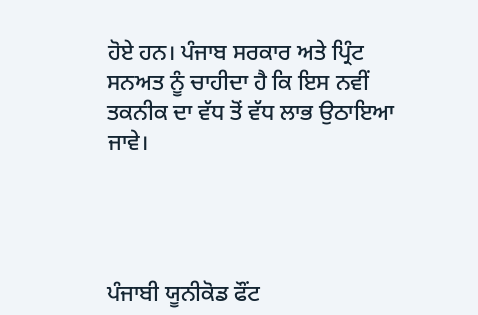ਹੋਏ ਹਨ। ਪੰਜਾਬ ਸਰਕਾਰ ਅਤੇ ਪ੍ਰਿੰਟ ਸਨਅਤ ਨੂੰ ਚਾਹੀਦਾ ਹੈ ਕਿ ਇਸ ਨਵੀਂ ਤਕਨੀਕ ਦਾ ਵੱਧ ਤੋਂ ਵੱਧ ਲਾਭ ਉਠਾਇਆ ਜਾਵੇ।




ਪੰਜਾਬੀ ਯੂਨੀਕੋਡ ਫੌਂਟ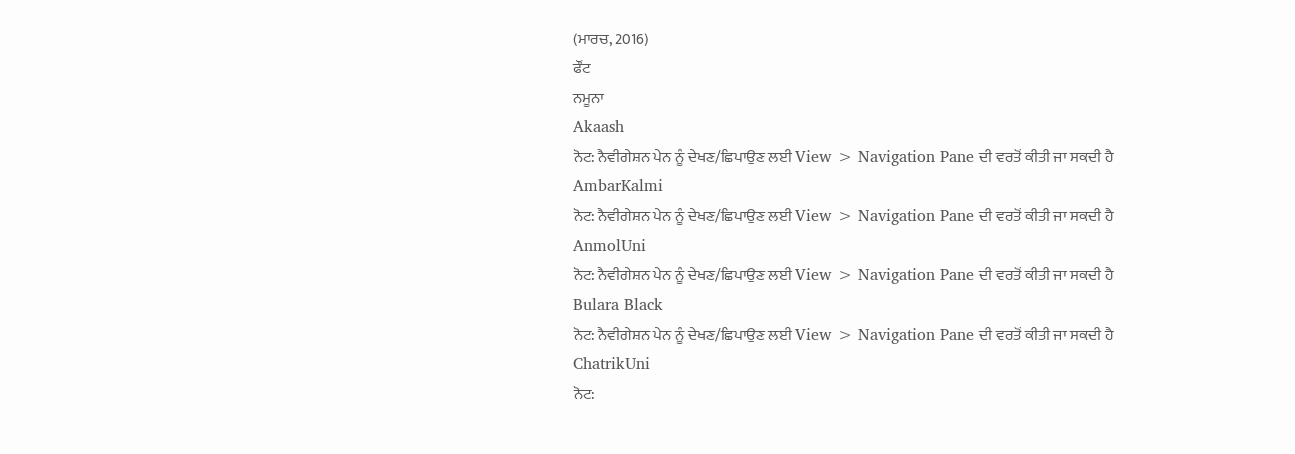(ਮਾਰਚ, 2016)
ਫੌਂਟ
ਨਮੂਨਾ
Akaash
ਨੋਟ: ਨੈਵੀਗੇਸ਼ਨ ਪੇਨ ਨੂੰ ਦੇਖਣ/ਛਿਪਾਉਣ ਲਈ View > Navigation Pane ਦੀ ਵਰਤੋਂ ਕੀਤੀ ਜਾ ਸਕਦੀ ਹੈ
AmbarKalmi
ਨੋਟ: ਨੈਵੀਗੇਸ਼ਨ ਪੇਨ ਨੂੰ ਦੇਖਣ/ਛਿਪਾਉਣ ਲਈ View > Navigation Pane ਦੀ ਵਰਤੋਂ ਕੀਤੀ ਜਾ ਸਕਦੀ ਹੈ
AnmolUni
ਨੋਟ: ਨੈਵੀਗੇਸ਼ਨ ਪੇਨ ਨੂੰ ਦੇਖਣ/ਛਿਪਾਉਣ ਲਈ View > Navigation Pane ਦੀ ਵਰਤੋਂ ਕੀਤੀ ਜਾ ਸਕਦੀ ਹੈ
Bulara Black
ਨੋਟ: ਨੈਵੀਗੇਸ਼ਨ ਪੇਨ ਨੂੰ ਦੇਖਣ/ਛਿਪਾਉਣ ਲਈ View > Navigation Pane ਦੀ ਵਰਤੋਂ ਕੀਤੀ ਜਾ ਸਕਦੀ ਹੈ
ChatrikUni
ਨੋਟ: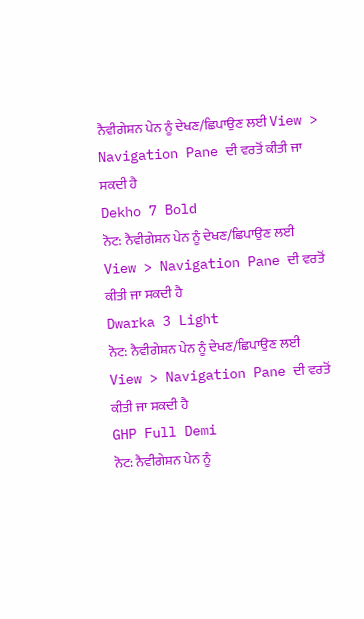ਨੈਵੀਗੇਸ਼ਨ ਪੇਨ ਨੂੰ ਦੇਖਣ/ਛਿਪਾਉਣ ਲਈ View > Navigation Pane ਦੀ ਵਰਤੋਂ ਕੀਤੀ ਜਾ ਸਕਦੀ ਹੈ
Dekho 7 Bold
ਨੋਟ: ਨੈਵੀਗੇਸ਼ਨ ਪੇਨ ਨੂੰ ਦੇਖਣ/ਛਿਪਾਉਣ ਲਈ View > Navigation Pane ਦੀ ਵਰਤੋਂ ਕੀਤੀ ਜਾ ਸਕਦੀ ਹੈ
Dwarka 3 Light
ਨੋਟ: ਨੈਵੀਗੇਸ਼ਨ ਪੇਨ ਨੂੰ ਦੇਖਣ/ਛਿਪਾਉਣ ਲਈ View > Navigation Pane ਦੀ ਵਰਤੋਂ ਕੀਤੀ ਜਾ ਸਕਦੀ ਹੈ
GHP Full Demi
ਨੋਟ: ਨੈਵੀਗੇਸ਼ਨ ਪੇਨ ਨੂੰ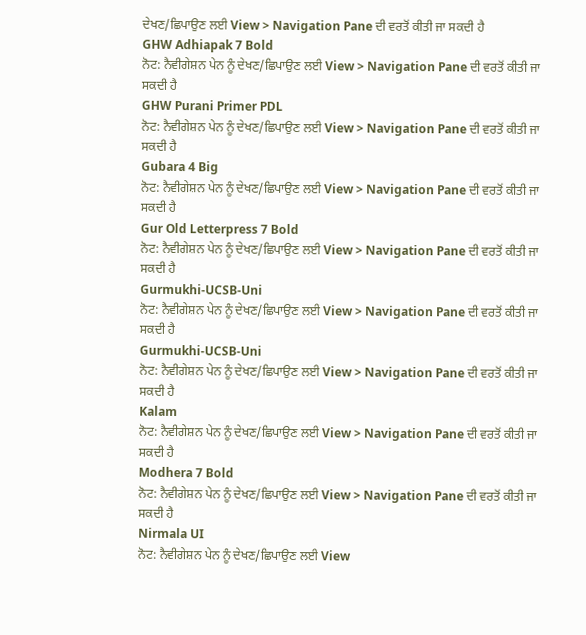ਦੇਖਣ/ਛਿਪਾਉਣ ਲਈ View > Navigation Pane ਦੀ ਵਰਤੋਂ ਕੀਤੀ ਜਾ ਸਕਦੀ ਹੈ
GHW Adhiapak 7 Bold
ਨੋਟ: ਨੈਵੀਗੇਸ਼ਨ ਪੇਨ ਨੂੰ ਦੇਖਣ/ਛਿਪਾਉਣ ਲਈ View > Navigation Pane ਦੀ ਵਰਤੋਂ ਕੀਤੀ ਜਾ ਸਕਦੀ ਹੈ
GHW Purani Primer PDL
ਨੋਟ: ਨੈਵੀਗੇਸ਼ਨ ਪੇਨ ਨੂੰ ਦੇਖਣ/ਛਿਪਾਉਣ ਲਈ View > Navigation Pane ਦੀ ਵਰਤੋਂ ਕੀਤੀ ਜਾ ਸਕਦੀ ਹੈ
Gubara 4 Big
ਨੋਟ: ਨੈਵੀਗੇਸ਼ਨ ਪੇਨ ਨੂੰ ਦੇਖਣ/ਛਿਪਾਉਣ ਲਈ View > Navigation Pane ਦੀ ਵਰਤੋਂ ਕੀਤੀ ਜਾ ਸਕਦੀ ਹੈ
Gur Old Letterpress 7 Bold
ਨੋਟ: ਨੈਵੀਗੇਸ਼ਨ ਪੇਨ ਨੂੰ ਦੇਖਣ/ਛਿਪਾਉਣ ਲਈ View > Navigation Pane ਦੀ ਵਰਤੋਂ ਕੀਤੀ ਜਾ ਸਕਦੀ ਹੈ
Gurmukhi-UCSB-Uni
ਨੋਟ: ਨੈਵੀਗੇਸ਼ਨ ਪੇਨ ਨੂੰ ਦੇਖਣ/ਛਿਪਾਉਣ ਲਈ View > Navigation Pane ਦੀ ਵਰਤੋਂ ਕੀਤੀ ਜਾ ਸਕਦੀ ਹੈ
Gurmukhi-UCSB-Uni
ਨੋਟ: ਨੈਵੀਗੇਸ਼ਨ ਪੇਨ ਨੂੰ ਦੇਖਣ/ਛਿਪਾਉਣ ਲਈ View > Navigation Pane ਦੀ ਵਰਤੋਂ ਕੀਤੀ ਜਾ ਸਕਦੀ ਹੈ
Kalam
ਨੋਟ: ਨੈਵੀਗੇਸ਼ਨ ਪੇਨ ਨੂੰ ਦੇਖਣ/ਛਿਪਾਉਣ ਲਈ View > Navigation Pane ਦੀ ਵਰਤੋਂ ਕੀਤੀ ਜਾ ਸਕਦੀ ਹੈ
Modhera 7 Bold
ਨੋਟ: ਨੈਵੀਗੇਸ਼ਨ ਪੇਨ ਨੂੰ ਦੇਖਣ/ਛਿਪਾਉਣ ਲਈ View > Navigation Pane ਦੀ ਵਰਤੋਂ ਕੀਤੀ ਜਾ ਸਕਦੀ ਹੈ
Nirmala UI
ਨੋਟ: ਨੈਵੀਗੇਸ਼ਨ ਪੇਨ ਨੂੰ ਦੇਖਣ/ਛਿਪਾਉਣ ਲਈ View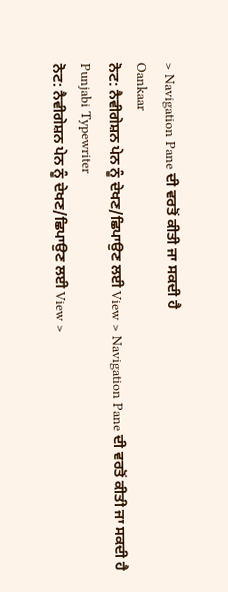> Navigation Pane ਦੀ ਵਰਤੋਂ ਕੀਤੀ ਜਾ ਸਕਦੀ ਹੈ
Oankaar
ਨੋਟ: ਨੈਵੀਗੇਸ਼ਨ ਪੇਨ ਨੂੰ ਦੇਖਣ/ਛਿਪਾਉਣ ਲਈ View > Navigation Pane ਦੀ ਵਰਤੋਂ ਕੀਤੀ ਜਾ ਸਕਦੀ ਹੈ
Punjabi Typewriter
ਨੋਟ: ਨੈਵੀਗੇਸ਼ਨ ਪੇਨ ਨੂੰ ਦੇਖਣ/ਛਿਪਾਉਣ ਲਈ View >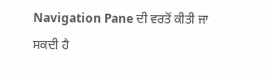Navigation Pane ਦੀ ਵਰਤੋਂ ਕੀਤੀ ਜਾ ਸਕਦੀ ਹੈ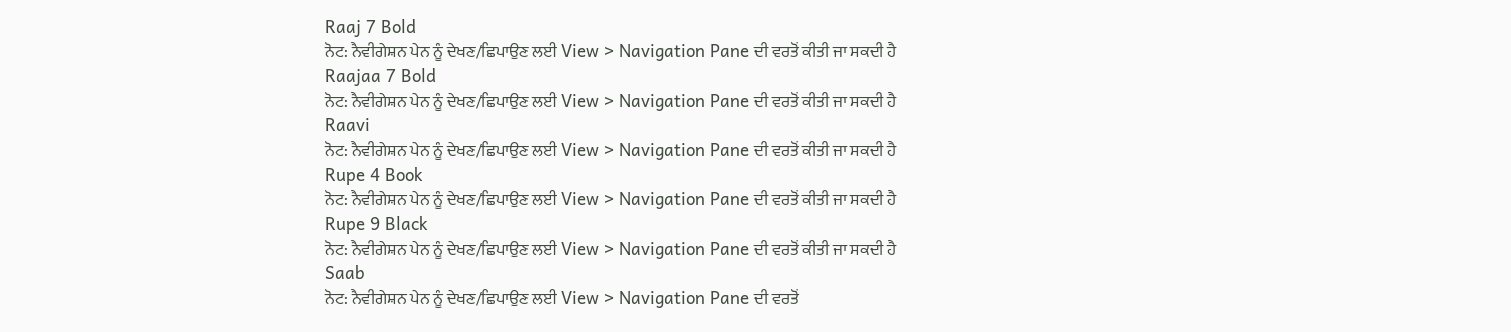Raaj 7 Bold
ਨੋਟ: ਨੈਵੀਗੇਸ਼ਨ ਪੇਨ ਨੂੰ ਦੇਖਣ/ਛਿਪਾਉਣ ਲਈ View > Navigation Pane ਦੀ ਵਰਤੋਂ ਕੀਤੀ ਜਾ ਸਕਦੀ ਹੈ
Raajaa 7 Bold
ਨੋਟ: ਨੈਵੀਗੇਸ਼ਨ ਪੇਨ ਨੂੰ ਦੇਖਣ/ਛਿਪਾਉਣ ਲਈ View > Navigation Pane ਦੀ ਵਰਤੋਂ ਕੀਤੀ ਜਾ ਸਕਦੀ ਹੈ
Raavi
ਨੋਟ: ਨੈਵੀਗੇਸ਼ਨ ਪੇਨ ਨੂੰ ਦੇਖਣ/ਛਿਪਾਉਣ ਲਈ View > Navigation Pane ਦੀ ਵਰਤੋਂ ਕੀਤੀ ਜਾ ਸਕਦੀ ਹੈ
Rupe 4 Book
ਨੋਟ: ਨੈਵੀਗੇਸ਼ਨ ਪੇਨ ਨੂੰ ਦੇਖਣ/ਛਿਪਾਉਣ ਲਈ View > Navigation Pane ਦੀ ਵਰਤੋਂ ਕੀਤੀ ਜਾ ਸਕਦੀ ਹੈ
Rupe 9 Black
ਨੋਟ: ਨੈਵੀਗੇਸ਼ਨ ਪੇਨ ਨੂੰ ਦੇਖਣ/ਛਿਪਾਉਣ ਲਈ View > Navigation Pane ਦੀ ਵਰਤੋਂ ਕੀਤੀ ਜਾ ਸਕਦੀ ਹੈ
Saab
ਨੋਟ: ਨੈਵੀਗੇਸ਼ਨ ਪੇਨ ਨੂੰ ਦੇਖਣ/ਛਿਪਾਉਣ ਲਈ View > Navigation Pane ਦੀ ਵਰਤੋਂ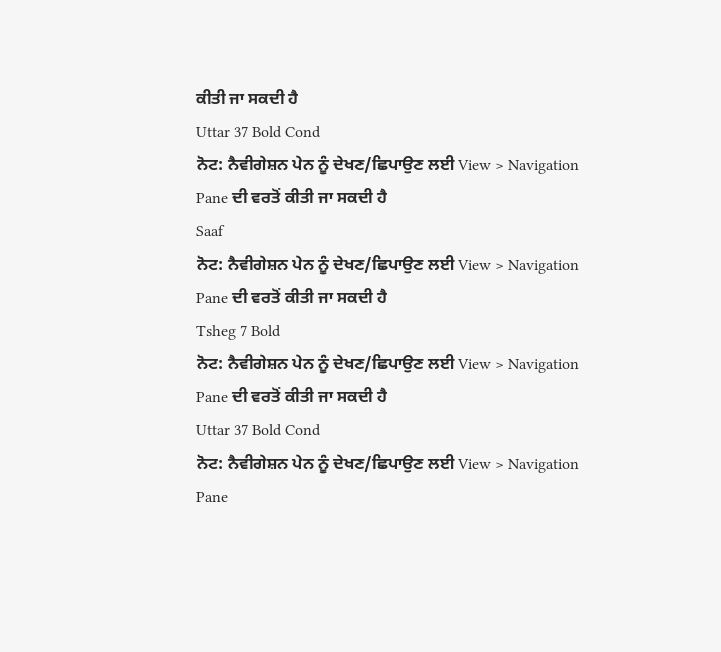ਕੀਤੀ ਜਾ ਸਕਦੀ ਹੈ
Uttar 37 Bold Cond
ਨੋਟ: ਨੈਵੀਗੇਸ਼ਨ ਪੇਨ ਨੂੰ ਦੇਖਣ/ਛਿਪਾਉਣ ਲਈ View > Navigation Pane ਦੀ ਵਰਤੋਂ ਕੀਤੀ ਜਾ ਸਕਦੀ ਹੈ
Saaf
ਨੋਟ: ਨੈਵੀਗੇਸ਼ਨ ਪੇਨ ਨੂੰ ਦੇਖਣ/ਛਿਪਾਉਣ ਲਈ View > Navigation Pane ਦੀ ਵਰਤੋਂ ਕੀਤੀ ਜਾ ਸਕਦੀ ਹੈ
Tsheg 7 Bold
ਨੋਟ: ਨੈਵੀਗੇਸ਼ਨ ਪੇਨ ਨੂੰ ਦੇਖਣ/ਛਿਪਾਉਣ ਲਈ View > Navigation Pane ਦੀ ਵਰਤੋਂ ਕੀਤੀ ਜਾ ਸਕਦੀ ਹੈ
Uttar 37 Bold Cond
ਨੋਟ: ਨੈਵੀਗੇਸ਼ਨ ਪੇਨ ਨੂੰ ਦੇਖਣ/ਛਿਪਾਉਣ ਲਈ View > Navigation Pane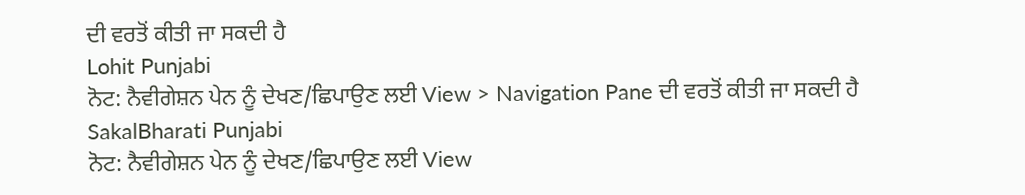ਦੀ ਵਰਤੋਂ ਕੀਤੀ ਜਾ ਸਕਦੀ ਹੈ
Lohit Punjabi
ਨੋਟ: ਨੈਵੀਗੇਸ਼ਨ ਪੇਨ ਨੂੰ ਦੇਖਣ/ਛਿਪਾਉਣ ਲਈ View > Navigation Pane ਦੀ ਵਰਤੋਂ ਕੀਤੀ ਜਾ ਸਕਦੀ ਹੈ
SakalBharati Punjabi
ਨੋਟ: ਨੈਵੀਗੇਸ਼ਨ ਪੇਨ ਨੂੰ ਦੇਖਣ/ਛਿਪਾਉਣ ਲਈ View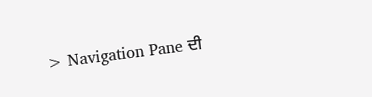> Navigation Pane ਦੀ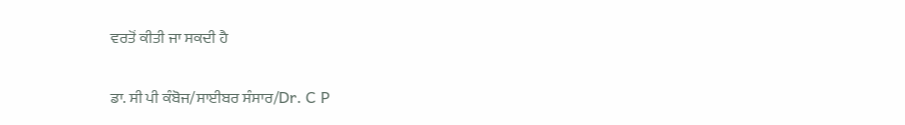ਵਰਤੋਂ ਕੀਤੀ ਜਾ ਸਕਦੀ ਹੈ

ਡਾ. ਸੀ ਪੀ ਕੰਬੋਜ/ਸਾਈਬਰ ਸੰਸਾਰ/Dr. C P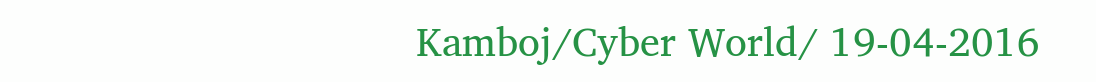Kamboj/Cyber World/ 19-04-2016